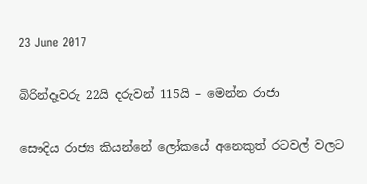23 June 2017

බිරින්දෑවරු 22යි දරුවන් 115යි – මෙන්න රාජා

සෞදිය රාජ්‍ය කියන්නේ ලෝකයේ අනෙකුත් රටවල් වලට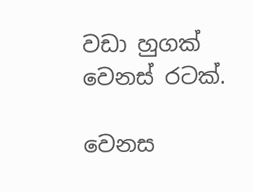වඩා හුගක් වෙනස් රටක්.

වෙනස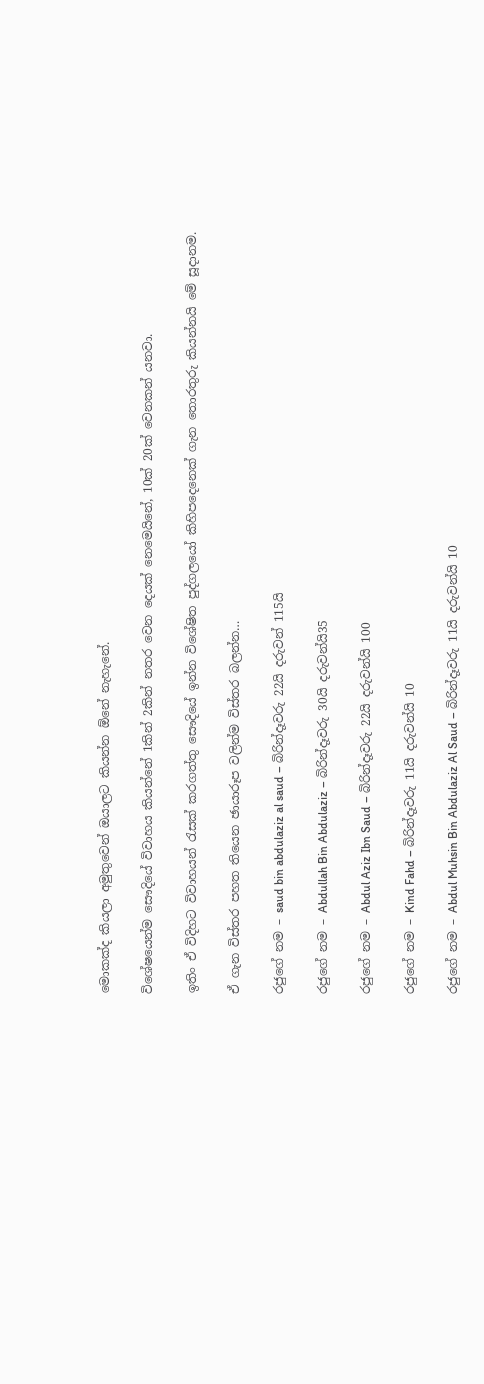මොකක්ද කියලා අමුතුවෙන් ඔයාලට කියන්න ඕනේ නැහැනේ.

විශේෂයෙන්ම සෞදියේ විවාහය කියන්නේ 1කින් 2කින් නතර වෙන දෙයක් නෙමෙයිනේ, 10ක් 20ක් වෙනකන් යනවා.

ඉතිං ඒ විදිහට විවාහයන් රැසක් කරගත්තු සෞදියේ ඉන්න විශේෂිත පුද්ගලයෝ කිහිපදෙනෙක් ගැන තොරතුරු කියන්නයි මේ සූදානම.

ඒ ගැන විස්තර පහත තියෙන ඡායාරූප වලින්ම විස්තර බලන්න…

රජුගේ නම – saud bin abdulaziz al saud – බිරින්දෑවරු 22යි දරුවන් 115යි

රජුගේ නම – Abdullah Bin Abdulaziz – බිරින්දෑවරු 30යි දරුවන්යි35

රජුගේ නම – Abdul Aziz Ibn Saud – බිරින්දෑවරු 22යි දරුවන්යි 100

රජුගේ නම – Kind Fahd – බිරින්දෑවරු 11යි දරුවන්යි 10

රජුගේ නම – Abdul Muhsin Bin Abdulaziz Al Saud – බිරින්දෑවරු 11යි දරුවන්යි 10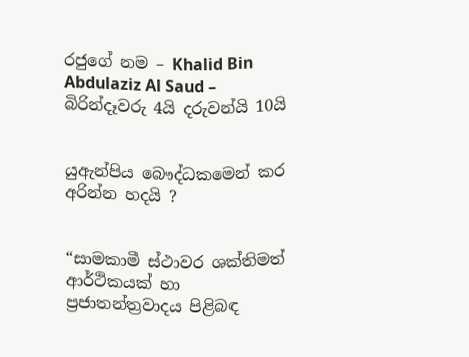රජුගේ නම – Khalid Bin Abdulaziz Al Saud – බිරින්දෑවරු 4යි දරුවන්යි 10යි


යුඇන්පිය බෞද්ධකමෙන් කර අරින්න හදයි ?


“සාමකාමී ස්ථාවර ශක්තිමත් ආර්ථිකයක් හා ප්‍රජාතන්ත්‍රවාදය පිළිබඳ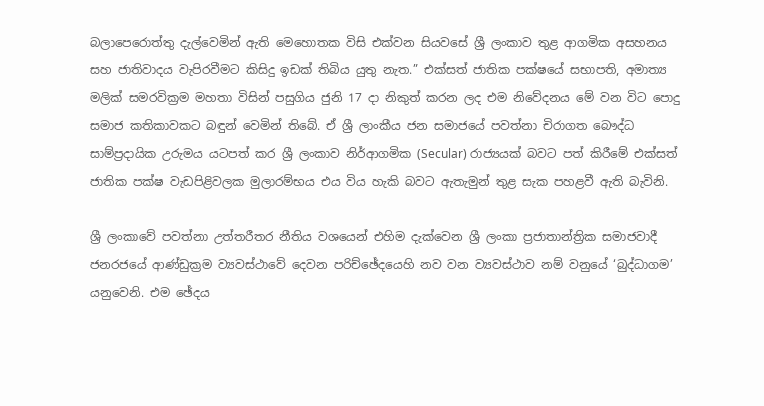බලාපෙරොත්තු දැල්වෙමින් ඇති මෙහොතක විසි එක්වන සියවසේ ශ්‍රී ලංකාව තුළ ආගමික අසහනය සහ ජාතිවාදය වැපිරවීමට කිසිදු ඉඩක් තිබිය යුතු නැත.” එක්සත් ජාතික පක්ෂයේ සභාපති, අමාත්‍ය මලික් සමරවික්‍රම මහතා විසින් පසුගිය ජුනි 17 දා නිකුත් කරන ලද එම නිවේදනය මේ වන විට පොදු සමාජ කතිකාවකට බඳුන් වෙමින් තිබේ. ඒ ශ්‍රී ලාංකීය ජන සමාජයේ පවත්නා චිරාගත බෞද්ධ සාම්ප්‍රදායික උරුමය යටපත් කර ශ්‍රී ලංකාව නිර්ආගමික (Secular) රාජ්‍යයක් බවට පත් කිරීමේ එක්සත් ජාතික පක්ෂ වැඩපිළිවලක මුලාරම්භය එය විය හැකි බවට ඇතැමුන් තුළ සැක පහළවී ඇති බැවිනි.

ශ්‍රී ලංකාවේ පවත්නා උත්තරීතර නීතිය වශයෙන් එහිම දැක්වෙන ශ්‍රී ලංකා ප්‍රජාතාන්ත්‍රික සමාජවාදී ජනරජයේ ආණ්ඩුක්‍රම ව්‍යවස්ථාවේ දෙවන පරිච්ඡේදයෙහි නව වන ව්‍යවස්ථාව නම් වනුයේ ‘බුද්ධාගම’ යනුවෙනි. එම ඡේදය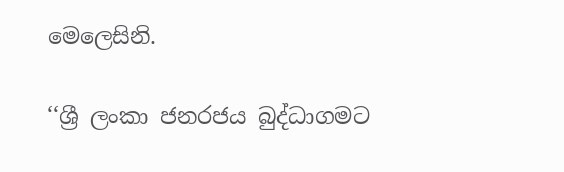මෙලෙසිනි.

‘‘ශ්‍රී ලංකා ජනරජය බුද්ධාගමට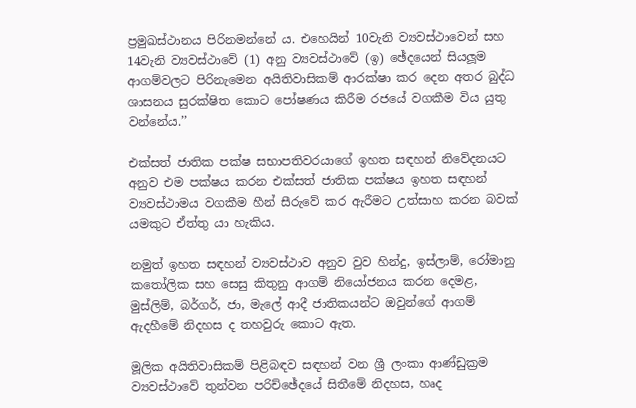ප්‍රමුඛස්ථානය පිරිනමන්නේ ය. එහෙයින් 10වැනි ව්‍යවස්ථාවෙන් සහ 14වැනි ව්‍යවස්ථාවේ (1) අනු ව්‍යවස්ථාවේ (ඉ) ඡේදයෙන් සියලූම ආගම්වලට පිරිනැමෙන අයිතිවාසිකම් ආරක්ෂා කර දෙන අතර බුද්ධ ශාසනය සුරක්ෂිත කොට පෝෂණය කිරීම රජයේ වගකීම විය යුතු වන්නේය.’’

එක්සත් ජාතික පක්ෂ සභාපතිවරයාගේ ඉහත සඳහන් නිවේදනයට අනුව එම පක්ෂය කරන එක්සත් ජාතික පක්ෂය ඉහත සඳහන් ව්‍යවස්ථාමය වගකීම හීන් සීරුවේ කර ඇරීමට උත්සාහ කරන බවක් යමකුට ඒත්තු යා හැකිය.

නමුත් ඉහත සඳහන් ව්‍යවස්ථාව අනුව වුව හින්දු, ඉස්ලාම්, රෝමානු කතෝලික සහ සෙසු කිතුනු ආගම් නියෝජනය කරන දෙමළ, මුස්ලිම්, බර්ගර්, ජා, මැලේ ආදී ජාතිකයන්ට ඔවුන්ගේ ආගම් ඇදහීමේ නිදහස ද තහවුරු කොට ඇත.

මූලික අයිතිවාසිකම් පිළිබඳව සඳහන් වන ශ්‍රී ලංකා ආණ්ඩුක්‍රම ව්‍යවස්ථාවේ තුන්වන පරිච්ඡේදයේ සිතීමේ නිදහස, හෘද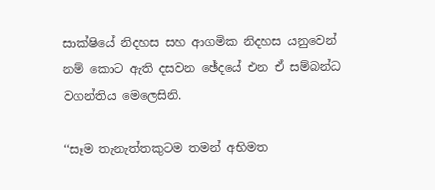සාක්ෂියේ නිදහස සහ ආගමික නිදහස යනුවෙන් නම් කොට ඇති දසවන ඡේදයේ එන ඒ සම්බන්ධ වගන්තිය මෙලෙසිනි.

‘‘සෑම තැනැත්තකුටම තමන් අභිමත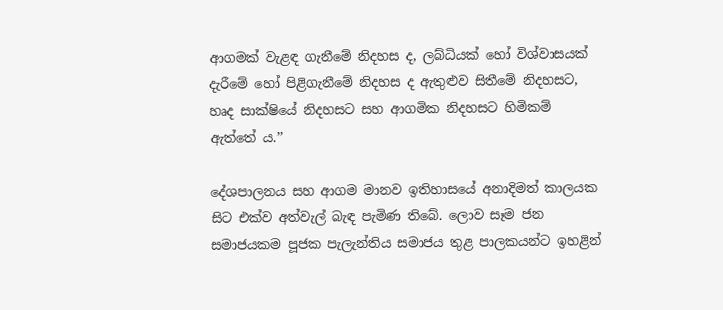ආගමක් වැළඳ ගැනීමේ නිදහස ද, ලබ්ධියක් හෝ විශ්වාසයක් දැරීමේ හෝ පිළිගැනීමේ නිදහස ද ඇතුළුව සිතීමේ නිදහසට, හෘද සාක්ෂියේ නිදහසට සහ ආගමික නිදහසට හිමිකම් ඇත්තේ ය.’’

දේශපාලනය සහ ආගම මානව ඉතිහාසයේ අනාදිමත් කාලයක සිට එක්ව අත්වැල් බැඳ පැමිණ තිබේ. ලොව සෑම ජන සමාජයකම පූජක පැලැන්තිය සමාජය තුළ පාලකයන්ට ඉහළින්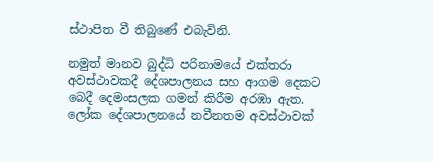ස්ථාපිත වී තිබුණේ එබැවිනි.

නමුත් මානව බුද්ධි පරිනාමයේ එක්තරා අවස්ථාවකදී දේශපාලනය සහ ආගම දෙකට බෙදී දෙමංසලක ගමන් කිරීම අරඹා ඇත. ලෝක දේශපාලනයේ නවීනතම අවස්ථාවක්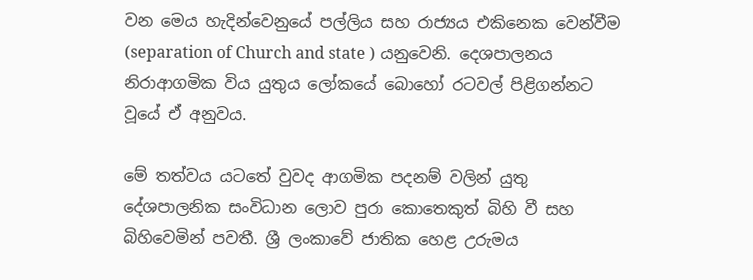වන මෙය හැදින්වෙනුයේ පල්ලිය සහ රාජ්‍යය එකිනෙක වෙන්වීම (separation of Church and state ) යනුවෙනි. දෙශපාලනය නිරාආගමික විය යුතුය ලෝකයේ බොහෝ රටවල් පිළිගන්නට වූයේ ඒ අනුවය.

මේ තත්වය යටතේ වුවද ආගමික පදනම් වලින් යුතු දේශපාලනික සංවිධාන ලොව පුරා කොතෙකුත් බිහි වී සහ බිහිවෙමින් පවතී. ශ්‍රී ලංකාවේ ජාතික හෙළ උරුමය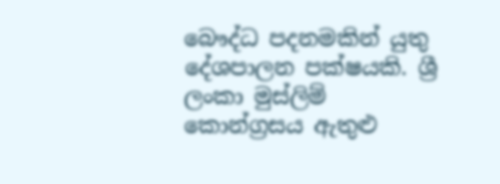බෞද්ධ පදනමකින් යුතු දේශපාලන පක්ෂයකි. ශ්‍රී ලංකා මුස්ලිම් කොන්ග්‍රසය ඇතුළු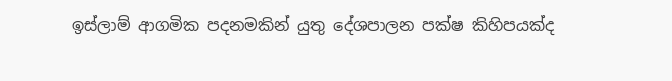ඉස්ලාම් ආගමික පදනමකින් යුතු දේශපාලන පක්ෂ කිහිපයක්ද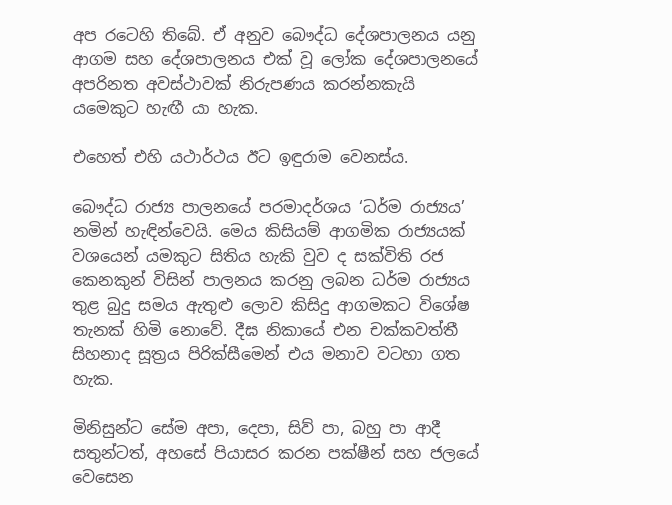අප රටෙහි තිබේ. ඒ අනුව බෞද්ධ දේශපාලනය යනු ආගම සහ දේශපාලනය එක් වූ ලෝක දේශපාලනයේ අපරිනත අවස්ථාවක් නිරුපණය කරන්නකැයි යමෙකුට හැඟී යා හැක.

එහෙත් එහි යථාර්ථය ඊට ඉඳුරාම වෙනස්ය.

බෞද්ධ රාජ්‍ය පාලනයේ පරමාදර්ශය ‘ධර්ම රාජ්‍යය’ නමින් හැඳින්වෙයි. මෙය කිසියම් ආගමික රාජ්‍යයක් වශයෙන් යමකුට සිතිය හැකි වුව ද සක්විති රජ කෙනකුන් විසින් පාලනය කරනු ලබන ධර්ම රාජ්‍යය තුළ බුදු සමය ඇතුළු ලොව කිසිදු ආගමකට විශේෂ තැනක් හිමි නොවේ. දීඝ නිකායේ එන චක්කවත්තී සිහනාද සූත්‍රය පිරික්සීමෙන් එය මනාව වටහා ගත හැක.

මිනිසුන්ට සේම අපා, දෙපා, සිව් පා, බහු පා ආදී සතුන්ටත්, අහසේ පියාසර කරන පක්ෂීන් සහ ජලයේ වෙසෙන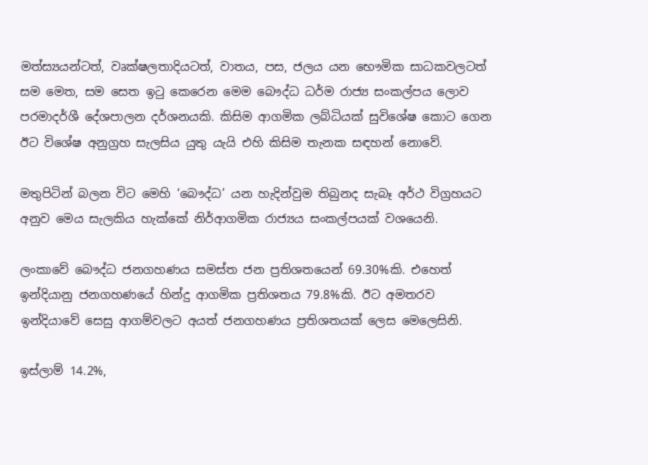මත්ස්‍යයන්ටත්, වෘක්ෂලතාදියටත්, වාතය, පස, ජලය යන භෞමික සාධකවලටත් සම මෙත, සම සෙත ඉටු කෙරෙන මෙම බෞද්ධ ධර්ම රාජ්‍ය සංකල්පය ලොව පරමාදර්ශී දේශපාලන දර්ශනයකි. කිසිම ආගමික ලබ්ධියක් සුවිශේෂ කොට ගෙන ඊට විශේෂ අනුග්‍රහ සැලසිය යුතු යැයි එහි කිසිම තැනක සඳහන් නොවේ.

මතුපිටින් බලන විට මෙහි ‘බෞද්ධ’ යන හැදින්වුම තිබුනද සැබෑ අර්ථ විග්‍රහයට අනුව මෙය සැලකිය හැක්කේ නිර්ආගමික රාජ්‍යය සංකල්පයක් වශයෙනි.

ලංකාවේ බෞද්ධ ජනගහණය සමස්ත ජන ප්‍රතිශතයෙන් 69.30%කි. එහෙත් ඉන්දියානු ජනගහණයේ හින්දු ආගමික ප්‍රතිශතය 79.8%කි. ඊට අමතරව ඉන්දියාවේ සෙසු ආගම්වලට අයත් ජනගහණය ප්‍රතිශතයක් ලෙස මෙලෙසිනි.

ඉස්ලාම් 14.2%,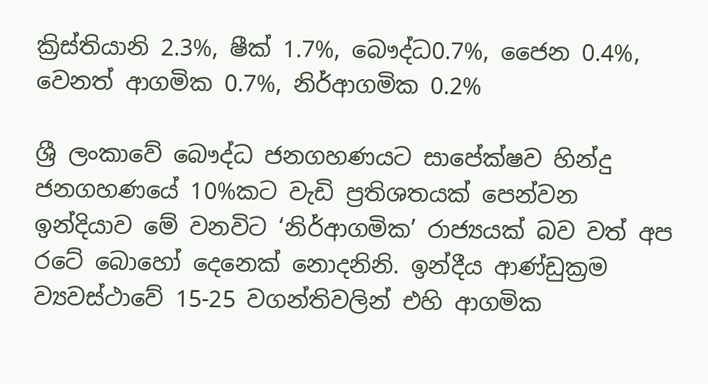ක්‍රිස්තියානි 2.3%, ෂීක් 1.7%, බෞද්ධ0.7%, ජෛන 0.4%, වෙනත් ආගමික 0.7%, නිර්ආගමික 0.2%

ශ්‍රී ලංකාවේ බෞද්ධ ජනගහණයට සාපේක්ෂව හින්දු ජනගහණයේ 10%කට වැඩි ප්‍රතිශතයක් පෙන්වන ඉන්දියාව මේ වනවිට ‘නිර්ආගමික’ රාජ්‍යයක් බව වත් අප රටේ බොහෝ දෙනෙක් නොදනිනි. ඉන්දීය ආණ්ඩුක්‍රම ව්‍යවස්ථාවේ 15-25 වගන්තිවලින් එහි ආගමික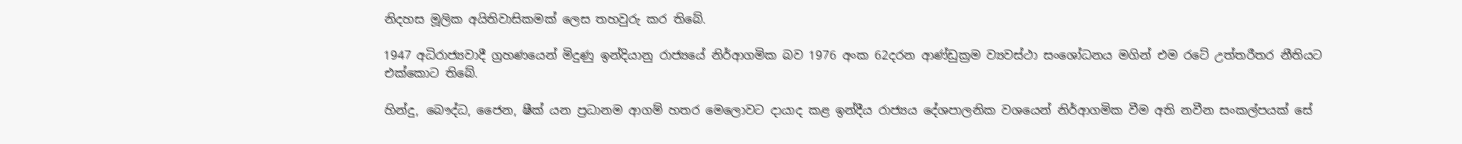නිදහස මූලික අයිතිවාසිකමක් ලෙස තහවුරු කර තිබේ.

1947 අධිරාජ්‍යවාදී ග්‍රහණයෙන් මිදුණු ඉන්දියානු රාජ්‍යයේ නිර්ආගමික බව 1976 අංක 62දරන ආණ්ඩුක්‍රම ව්‍යවස්ථා සංශෝධනය මගින් එම රටේ උත්තරීතර නීතියට එක්කොට තිබේ.

හින්දු, බෞද්ධ, ජෛන, ෂීක් යන ප්‍රධානම ආගම් හතර මෙලොවට දායාද කළ ඉන්දීය රාජ්‍යය දේශපාලනික වශයෙන් නිර්ආගමික වීම අති නවීන සංකල්පයක් සේ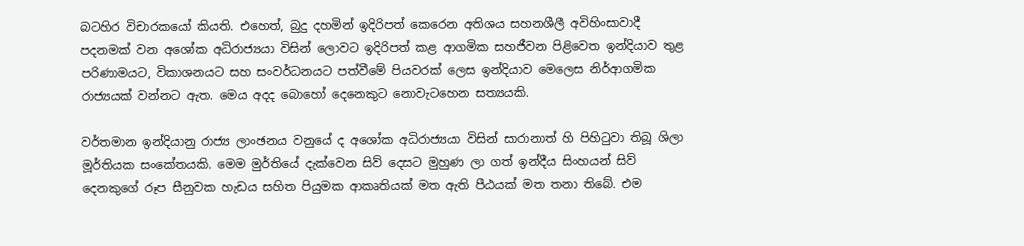බටහිර විචාරකයෝ කියති. එහෙත්, බුදු දහමින් ඉදිරිපත් කෙරෙන අතිශය සහනශීලී අවිහිංසාවාදී පදනමක් වන අශෝක අධිරාජ්‍යයා විසින් ලොවට ඉදිරිපත් කළ ආගමික සහජීවන පිළිවෙත ඉන්දියාව තුළ පරිණාමයට, විකාශනයට සහ සංවර්ධනයට පත්වීමේ පියවරක් ලෙස ඉන්දියාව මෙලෙස නිර්ආගමික රාජ්‍යයක් වන්නට ඇත. මෙය අදද බොහෝ දෙනෙකුට නොවැටහෙන සත්‍යයකි.

වර්තමාන ඉන්දියානු රාජ්‍ය ලාංඡනය වනුයේ ද අශෝක අධිරාජ්‍යයා විසින් සාරානාත් හි පිහිටුවා තිබූ ශිලා මූර්තියක සංකේතයකි. මෙම මුර්තියේ දැක්වෙන සිව් දෙසට මුහුණ ලා ගත් ඉන්දීය සිංහයන් සිව් දෙනකුගේ රූප සීනුවක හැඩය සහිත පියුමක ආකෘතියක් මත ඇති පීඨයක් මත තනා තිබේ. එම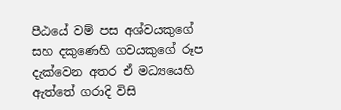පීඨයේ වම් පස අශ්වයකුගේ සහ දකුණෙහි ගවයකුගේ රූප දැක්වෙන අතර ඒ මධ්‍යයෙහි ඇත්තේ ගරාදි විසි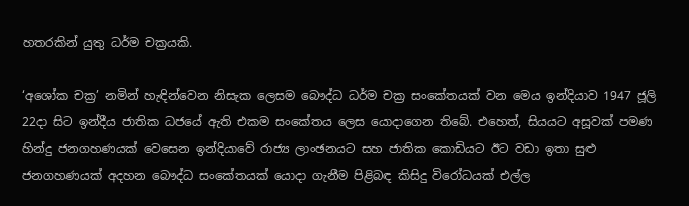හතරකින් යුතු ධර්ම චක්‍රයකි.

‘අශෝක චක්‍ර’ නමින් හැඳින්වෙන නිසැක ලෙසම බෞද්ධ ධර්ම චක්‍ර සංකේතයක් වන මෙය ඉන්දියාව 1947 ජූලි 22දා සිට ඉන්දීය ජාතික ධජයේ ඇති එකම සංකේතය ලෙස යොදාගෙන තිබේ. එහෙත්, සියයට අසූවක් පමණ හින්දු ජනගහණයක් වෙසෙන ඉන්දියාවේ රාජ්‍ය ලාංඡනයට සහ ජාතික කොඩියට ඊට වඩා ඉතා සුළු ජනගහණයක් අදහන බෞද්ධ සංකේතයක් යොදා ගැනීම පිළිබඳ කිසිදු විරෝධයක් එල්ල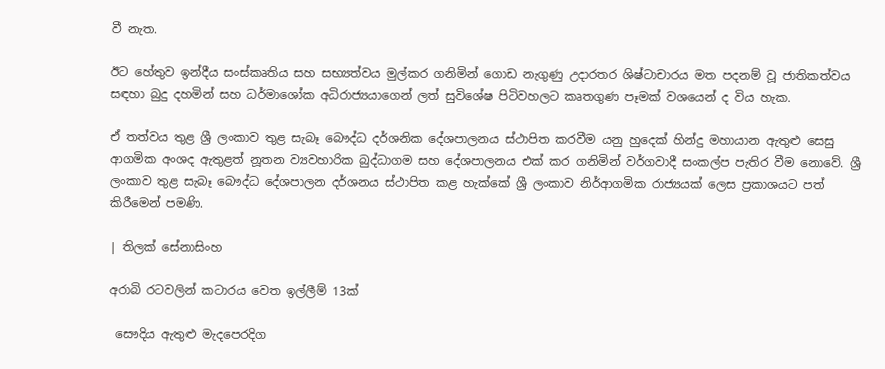වී නැත.

ඊට හේතුව ඉන්දීය සංස්කෘතිය සහ සභ්‍යත්වය මුල්කර ගනිමින් ගොඩ නැගුණු උදාරතර ශිෂ්ටාචාරය මත පදනම් වූ ජාතිකත්වය සඳහා බුදු දහමින් සහ ධර්මාශෝක අධිරාජ්‍යයාගෙන් ලත් සුවිශේෂ පිටිවහලට කෘතගුණ පෑමක් වශයෙන් ද විය හැක.

ඒ තත්වය තුළ ශ්‍රී ලංකාව තුළ සැබෑ බෞද්ධ දර්ශනික දේශපාලනය ස්ථාපිත කරවීම යනු හුදෙක් හින්දු මහායාන ඇතුළු සෙසු ආගමික අංශද ඇතුළත් නූතන ව්‍යවහාරික බුද්ධාගම සහ දේශපාලනය එක් කර ගනිමින් වර්ගවාදී සංකල්ප පැතිර වීම නොවේ. ශ්‍රී ලංකාව තුළ සැබෑ බෞද්ධ දේශපාලන දර්ශනය ස්ථාපිත කළ හැක්කේ ශ්‍රී ලංකාව නිර්ආගමික රාජ්‍යයක් ලෙස ප්‍රකාශයට පත් කිරීමෙන් පමණි.

| තිලක් සේනාසිංහ

අරාබි රටවලින් කටාරය වෙත ඉල්ලීම් 13ක්

 සෞදිය ඇතුළු මැදපෙරදිග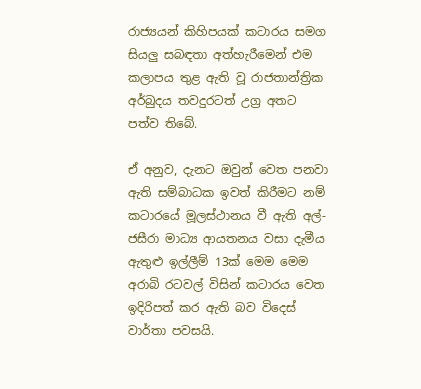රාජ්‍යයන් කිහිපයක් කටාරය සමග සියලු සබඳතා අත්හැරීමෙන් එම කලාපය තුළ ඇති වූ රාජතාන්ත්‍රික අර්බුදය තවදුරටත් උග්‍ර අතට පත්ව තිබේ.

ඒ අනුව, දැනට ඔවුන් වෙත පනවා ඇති සම්බාධක ඉවත් කිරීමට නම් කටාරයේ මූලස්ථානය වී ඇති අල්-ජසීරා මාධ්‍ය ආයතනය වසා දැමීය ඇතුළු ඉල්ලීම් 13ක් මෙම මෙම අරාබි රටවල් විසින් කටාරය වෙත ඉදිරිපත් කර ඇති බව විදෙස් වාර්තා පවසයි.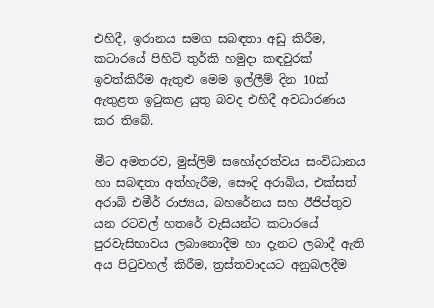එහිදී, ඉරානය සමග සබඳතා අඩු කිරීම, කටාරයේ පිහිටි තුර්කි හමුදා කඳවුරක් ඉවත්කිරීම ඇතුළු මෙම ඉල්ලීම් දින 10ක් ඇතුළත ඉටුකළ යුතු බවද එහිදී අවධාරණය කර තිබේ.

මීට අමතරව, මුස්ලිම් සහෝදරත්වය සංවිධානය හා සබඳතා අත්හැරීම, සෞදි අරාබිය, එක්සත් අරාබි එමීර් රාජ්‍යය, බහරේනය සහ ඊජිප්තුව යන රටවල් හතරේ වැසියන්ට කටාරයේ පුරවැසිභාවය ලබානොදීම හා දැනට ලබාදී ඇති අය පිටුවහල් කිරීම, ත්‍රස්තවාදයට අනුබලදීම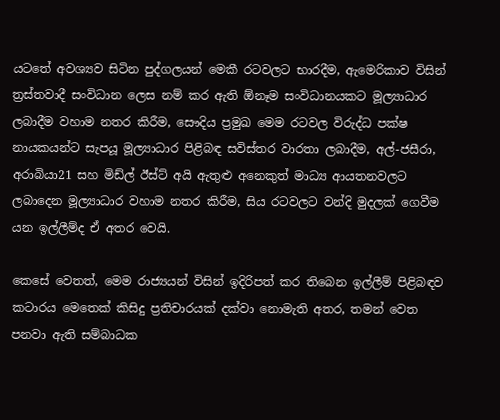යටතේ අවශ්‍යව සිටින පුද්ගලයන් මෙකී රටවලට භාරදීම, ඇමෙරිකාව විසින් ත්‍රස්තවාදී සංවිධාන ලෙස නම් කර ඇති ඕනෑම සංවිධානයකට මූල්‍යාධාර ලබාදීම වහාම නතර කිරීම, සෞදිය ප්‍රමුඛ මෙම රටවල විරුද්ධ පක්ෂ නායකයන්ට සැපයූ මූල්‍යාධාර පිළිබඳ සවිස්තර වාරතා ලබාදීම, අල්-ජසීරා, අරාබියා21 සහ මිඩ්ල් ඊස්ට් අයි ඇතුළු අනෙකුත් මාධ්‍ය ආයතනවලට ලබාදෙන මූල්‍යාධාර වහාම නතර කිරීම, සිය රටවලට වන්දි මුදලක් ගෙවීම යන ඉල්ලීම්ද ඒ අතර වෙයි.

කෙසේ වෙතත්, මෙම රාජ්‍යයන් විසින් ඉදිරිපත් කර තිබෙන ඉල්ලීම් පිළිබඳව කටාරය මෙතෙක් කිසිදු ප්‍රතිචාරයක් දක්වා නොමැති අතර, තමන් වෙත පනවා ඇති සම්බාධක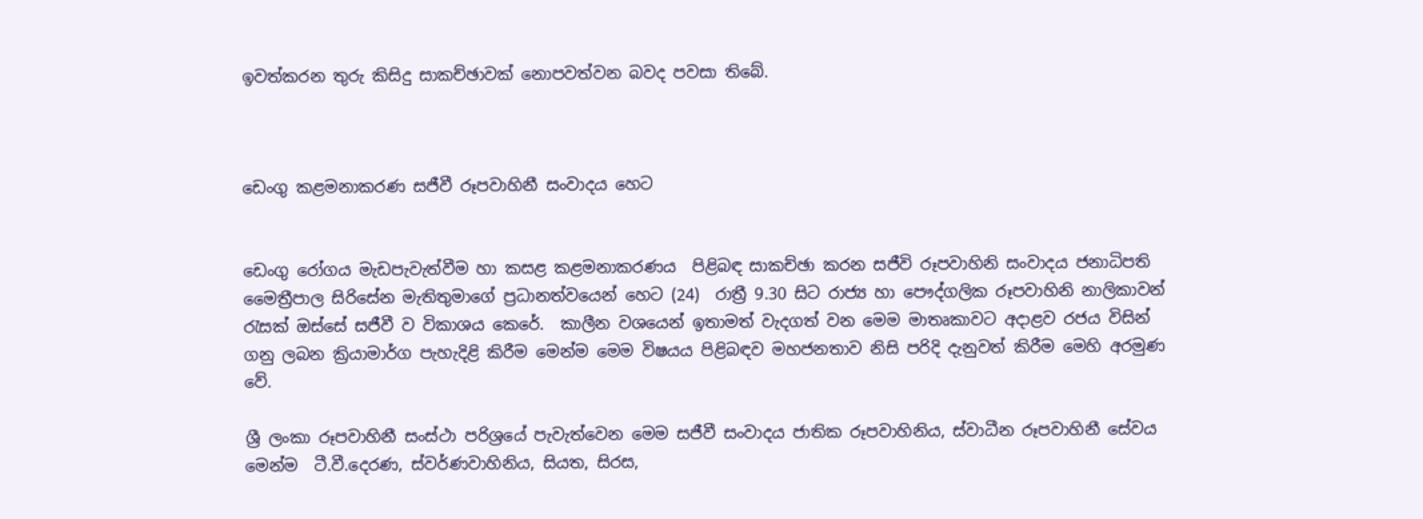ඉවත්කරන තුරු කිසිදු සාකච්ඡාවක් නොපවත්වන බවද පවසා තිබේ.



ඩෙංගු කළමනාකරණ සජීවී රූපවාහිනී සංවාදය හෙට


ඩෙංගු රෝගය මැඩපැවැත්වීම හා කසළ කළමනාකරණය  පිළිබඳ සාකච්ඡා කරන සජීවි රූපවාහිනි සංවාදය ජනාධිපති මෛත්‍රීපාල සිරිසේන මැතිතුමාගේ ප්‍රධානත්වයෙන් හෙට (24)  රාත්‍රී 9.30 සිට රාජ්‍ය හා පෞද්ගලික රූපවාහිනි නාලිකාවන් රැසක් ඔස්සේ සජීවී ව විකාශය කෙරේ.  කාලීන වශයෙන් ඉතාමත් වැදගත් වන මෙම මාතෘකාවට අදාළව රජය විසින් ගනු ලබන ක්‍රියාමාර්ග පැහැදිළි කිරීම මෙන්ම මෙම විෂයය පිළිබඳව මහජනතාව නිසි පරිදි දැනුවත් කිරීම මෙහි අරමුණ වේ.

ශ්‍රී ලංකා රූපවාහිනී සංස්ථා පරිශ්‍රයේ පැවැත්වෙන මෙම සජීවී සංවාදය ජාතික රූපවාහිනිය, ස්වාධීන රූපවාහිනී සේවය මෙන්ම  ටී.වී.දෙරණ, ස්වර්ණවාහිනිය, සියත, සිරස,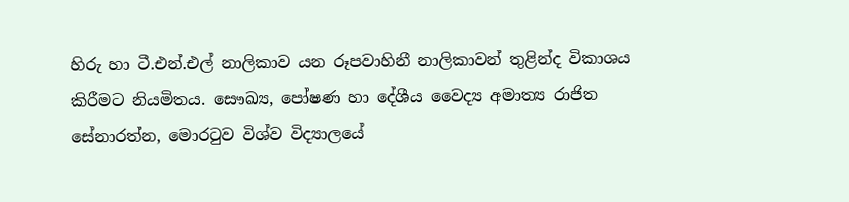හිරු හා ටී.එන්.එල් නාලිකාව යන රූපවාහිනී නාලිකාවන් තුළින්ද විකාශය කිරීමට නියමිතය. සෞඛ්‍ය, පෝෂණ හා දේශීය වෛද්‍ය අමාත්‍ය රාජිත සේනාරත්න, මොරටුව විශ්ව විද්‍යාලයේ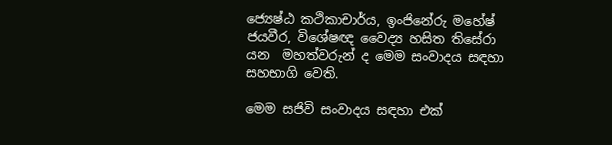ජ්‍යෙෂ්ඨ කථිකාචාර්ය, ඉංජිනේරු මහේෂ් ජයවීර, විශේෂඥ වෛද්‍ය හසිත තිසේරා යන  මහත්වරුන් ද මෙම සංවාදය සඳහා  සහභාගි වෙති.

මෙම සජිවි සංවාදය සඳහා එක්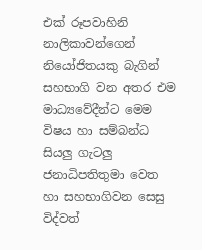එක් රූපවාහිනි නාලිකාවන්ගෙන් නියෝජිතයකු බැගින්  සහභාගි වන අතර එම මාධ්‍යවේදීන්ට මෙම විෂය හා සම්බන්ධ සියලු ගැටලු ජනාධිපතිතුමා වෙත  හා සහභාගිවන සෙසු විද්වත්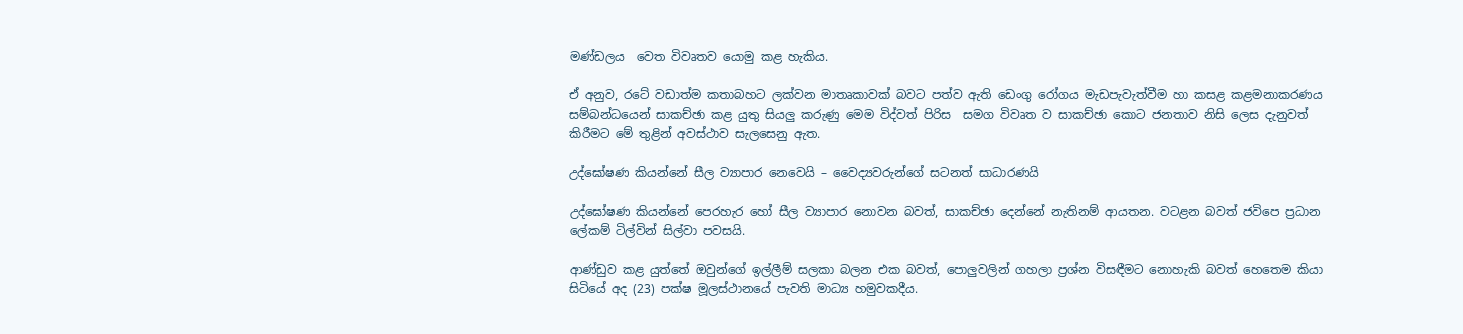මණ්ඩලය  වෙත විවෘතව යොමු කළ හැකිය.

ඒ අනුව, රටේ වඩාත්ම කතාබහට ලක්වන මාතෘකාවක් බවට පත්ව ඇති ඩෙංගු රෝගය මැඩපැවැත්වීම හා කසළ කළමනාකරණය සම්බන්ධයෙන් සාකච්ඡා කළ යුතු සියලු කරුණු මෙම විද්වත් පිරිස  සමග විවෘත ව සාකච්ඡා කොට ජනතාව නිසි ලෙස දැනුවත් කිරීමට මේ තුළින් අවස්ථාව සැලසෙනු ඇත.

උද්ඝෝෂණ කියන්නේ සීල ව්‍යාපාර නෙවෙයි – වෛද්‍යවරුන්ගේ සටනත් සාධාරණයි

උද්ඝෝෂණ කියන්නේ පෙරහැර හෝ සීල ව්‍යාපාර නොවන බවත්, සාකච්ඡා දෙන්නේ නැතිනම් ආයතන. වටළන බවත් ජවිපෙ ප්‍රධාන ලේකම් ටිල්වින් සිල්වා පවසයි.

ආණ්ඩුව කළ යුත්තේ ඔවුන්ගේ ඉල්ලීම් සලකා බලන එක බවත්, පොලුවලින් ගහලා ප්‍රශ්න විසඳීමට නොහැකි බවත් හෙතෙම කියා සිටියේ අද (23) පක්ෂ මූලස්ථානයේ පැවති මාධ්‍ය හමුවකදීය.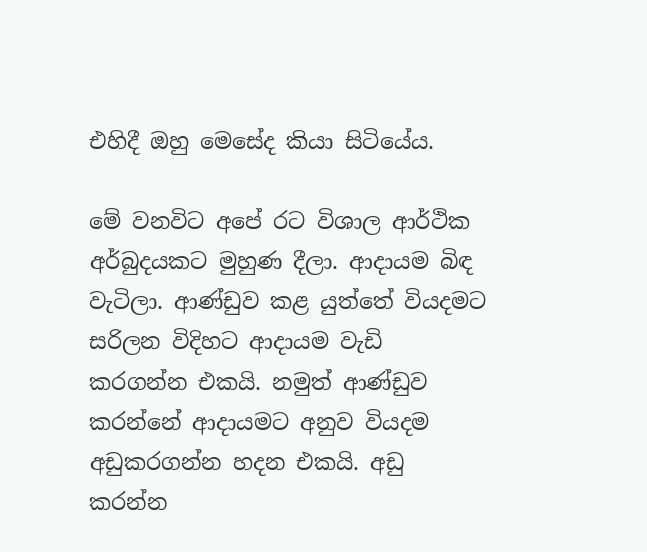එහිදී ඔහු මෙසේද කියා සිටියේය.

මේ වනවිට අපේ රට විශාල ආර්ථික අර්බුදයකට මුහුණ දීලා. ආදායම බිඳ වැටිලා. ආණ්ඩුව කළ යුත්තේ වියදමට සරිලන විදිහට ආදායම වැඩි කරගන්න එකයි. නමුත් ආණ්ඩුව කරන්නේ ආදායමට අනුව වියදම අඩුකරගන්න හදන එකයි. අඩු කරන්න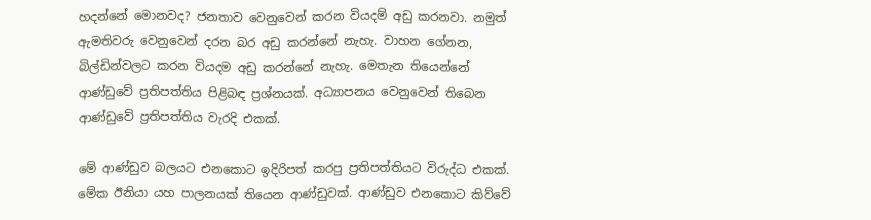හදන්නේ මොනවද? ජනතාව වෙනුවෙන් කරන වියදම් අඩු කරනවා. නමුත් ඇමතිවරු වෙනුවෙන් දරන බර අඩු කරන්නේ නැහැ. වාහන ගේනන, බිල්ඩින්වලට කරන වියදම අඩු කරන්නේ නැහැ. මෙතැන තියෙන්නේ ආණ්ඩුවේ ප්‍රතිපත්තිය පිළිබඳ ප්‍රශ්නයක්. අධ්‍යාපනය වෙනුවෙන් තිබෙන ආණ්ඩුවේ ප්‍රතිපත්තිය වැරදි එකක්.

මේ ආණ්ඩුව බලයට එනකොට ඉදිරිපත් කරපු ප්‍රතිපත්තියට විරුද්ධ එකක්. මේක ඊනියා යහ පාලනයක් තියෙන ආණ්ඩුවක්. ආණ්ඩුව එනකොට කිව්වේ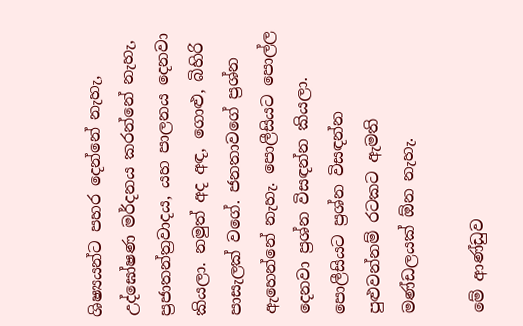ශිෂ්‍යයන්ට පහර දෙන්නේ නැහැ, උද්ඝෝෂණ මර්දනය කරන්නේ නැහැ, ප්‍රජාතන්ත්‍රවාදය, යහ පාලනය දෙනවා කියලා. නමුත් අද අඳ, ගොළු, බිහිරි පාසැලක් වගේ. ජනතාවගේ ප්‍රශ්න ඇහෙන්නේ නැහැ. පොලීසියට පොල්ල දෙනවා ප්‍රශ්න විසඳන්න කියලා. පොලීසියට ප්‍රශ්න විසඳන්න පුළුවන්නම් රටකට ඇමති මණ්ඩලයක් ඕන නැහැ.

මේ ආණ්ඩුව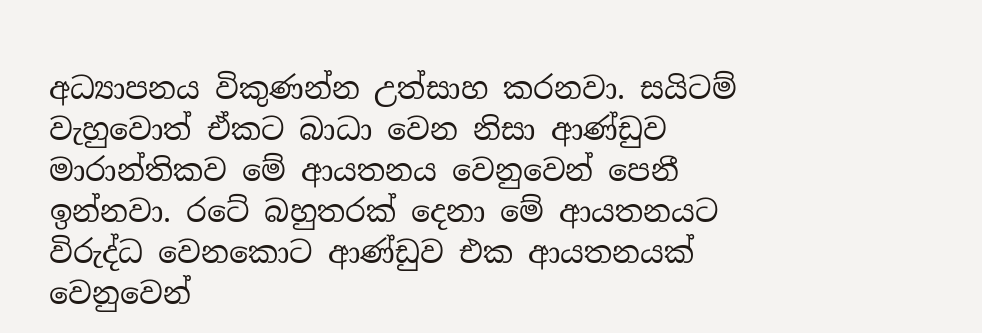අධ්‍යාපනය විකුණන්න උත්සාහ කරනවා. සයිටම් වැහුවොත් ඒකට බාධා වෙන නිසා ආණ්ඩුව මාරාන්තිකව මේ ආයතනය වෙනුවෙන් පෙනී ඉන්නවා. රටේ බහුතරක් දෙනා මේ ආයතනයට විරුද්ධ වෙනකොට ආණ්ඩුව එක ආයතනයක් වෙනුවෙන්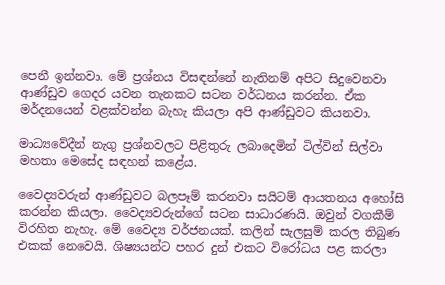පෙනී ඉන්නවා. මේ ප්‍රශ්නය විසඳන්නේ නැතිනම් අපිට සිදුවෙනවා ආණ්ඩුව ගෙදර යවන තැනකට සටන වර්ධනය කරන්න. ඒක මර්දනයෙන් වළක්වන්න බැහැ කියලා අපි ආණ්ඩුවට කියනවා.

මාධ්‍යවේදීන් නැගු ප්‍රශ්නවලට පිළිතුරු ලබාදෙමින් ටිල්වින් සිල්වා මහතා මෙසේද සඳහන් කළේය.

වෛද්‍යවරුන් ආණ්ඩුවට බලපෑම් කරනවා සයිටම් ආයතනය අහෝසි කරන්න කියලා. වෛද්‍යවරුන්ගේ සටන සාධාරණයි. ඔවුන් වගකීම් විරහිත නැහැ. මේ වෛද්‍ය වර්ජනයක්. කලින් සැලසුම් කරල තිබුණ එකක් නෙවෙයි. ශිෂ්‍යයන්ට පහර දුන් එකට විරෝධය පළ කරලා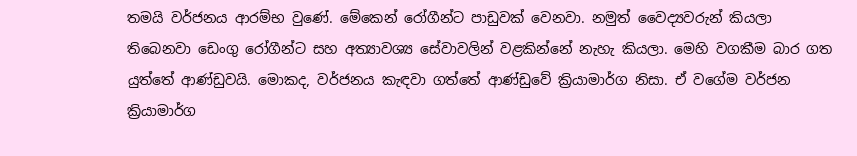තමයි වර්ජනය ආරම්භ වුණේ. මේකෙන් රෝගීන්ට පාඩුවක් වෙනවා. නමුත් වෛද්‍යවරුන් කියලා තිබෙනවා ඩෙංගු රෝගීන්ට සහ අත්‍යාවශ්‍ය සේවාවලින් වළකින්නේ නැහැ කියලා. මෙහි වගකීම බාර ගත යුත්තේ ආණ්ඩුවයි. මොකද, වර්ජනය කැඳවා ගත්තේ ආණ්ඩුවේ ක්‍රියාමාර්ග නිසා. ඒ වගේම වර්ජන ක්‍රියාමාර්ග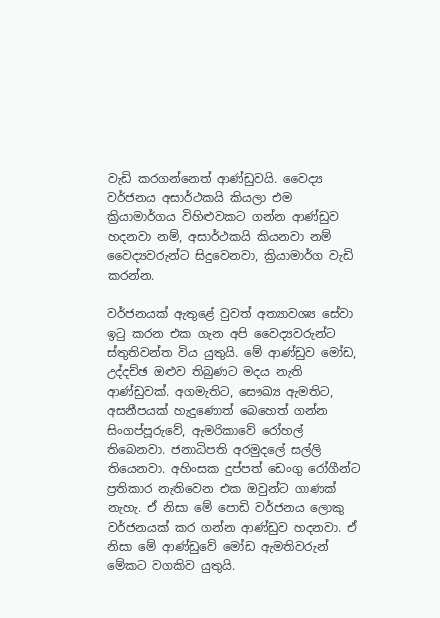වැඩි කරගන්නෙත් ආණ්ඩුවයි. වෛද්‍ය වර්ජනය අසාර්ථකයි කියලා එම ක්‍රියාමාර්ගය විහිළුවකට ගන්න ආණ්ඩුව හදනවා නම්, අසාර්ථකයි කියනවා නම් වෛද්‍යවරුන්ට සිදුවෙනවා, ක්‍රියාමාර්ග වැඩි කරන්න.

වර්ජනයක් ඇතුළේ වුවත් අත්‍යාවශ්‍ය සේවා ඉටු කරන එක ගැන අපි වෛද්‍යවරුන්ට ස්තුතිවන්ත විය යුතුයි. මේ ආණ්ඩුව මෝඩ, උද්දච්ඡ ඔළුව තිබුණට මදය නැති ආණ්ඩුවක්. අගමැතිට, සෞඛ්‍ය ඇමතිට, අසනීපයක් හැදුණොත් බෙහෙත් ගන්න සිංගප්පූරුවේ, ඇමරිකාවේ රෝහල් තිබෙනවා. ජනාධිපති අරමුදලේ සල්ලි තියෙනවා. අහිංසක දුප්පත් ඩෙංගු රෝගීන්ට ප්‍රතිකාර නැතිවෙන එක ඔවුන්ට ගාණක් නැහැ. ඒ නිසා මේ පොඩි වර්ජනය ලොකු වර්ජනයක් කර ගන්න ආණ්ඩුව හදනවා. ඒ නිසා මේ ආණ්ඩුවේ මෝඩ ඇමතිවරුන් මේකට වගකිව යුතුයි.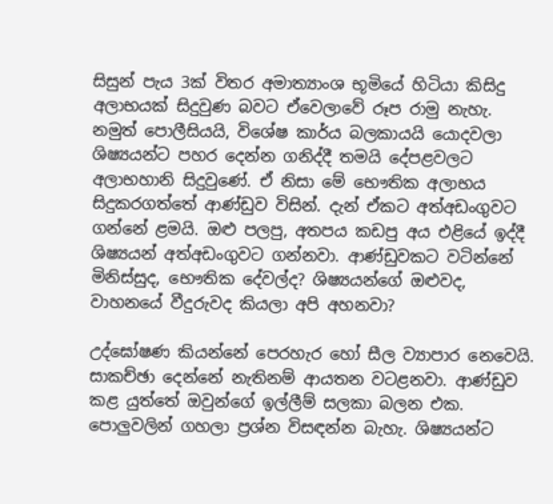සිසුන් පැය 3ක් විතර අමාත්‍යාංශ භූමියේ හිටියා කිසිදු අලාභයක් සිදුවුණ බවට ඒවෙලාවේ රූප රාමු නැහැ. නමුත් පොලීසියයි, විශේෂ කාර්ය බලකායයි යොදවලා ශිෂ්‍යයන්ට පහර දෙන්න ගනිද්දී තමයි දේපළවලට අලාභහානි සිදුවුණේ. ඒ නිසා මේ භෞතික අලාභය සිදුකරගත්තේ ආණ්ඩුව විසින්. දැන් ඒකට අත්අඩංගුවට ගන්නේ ළමයි. ඔළු පලපු, අතපය කඩපු අය එළියේ ඉද්දී ශිෂ්‍යයන් අත්අඩංගුවට ගන්නවා. ආණ්ඩුවකට වටින්නේ මිනිස්සුද, භෞතික දේවල්ද? ශිෂ්‍යයන්ගේ ඔළුවද, වාහනයේ වීදුරුවද කියලා අපි අහනවා?

උද්ඝෝෂණ කියන්නේ පෙරහැර හෝ සීල ව්‍යාපාර නෙවෙයි. සාකච්ඡා දෙන්නේ නැතිනම් ආයතන වටළනවා. ආණ්ඩුව කළ යුත්තේ ඔවුන්ගේ ඉල්ලීම් සලකා බලන එක. පොලුවලින් ගහලා ප්‍රශ්න විසඳන්න බැහැ. ශිෂ්‍යයන්ට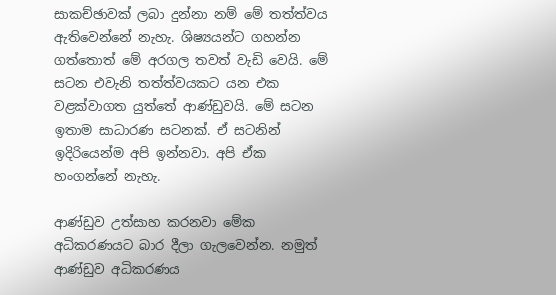සාකච්ඡාවක් ලබා දුන්නා නම් මේ තත්ත්වය ඇතිවෙන්නේ නැහැ. ශිෂ්‍යයන්ට ගහන්න ගත්තොත් මේ අරගල තවත් වැඩි වෙයි. මේ සටන එවැනි තත්ත්වයකට යන එක වළක්වාගත යුත්තේ ආණ්ඩුවයි. මේ සටන ඉතාම සාධාරණ සටනක්. ඒ සටනින් ඉදිරියෙන්ම අපි ඉන්නවා. අපි ඒක හංගන්නේ නැහැ.

ආණ්ඩුව උත්සාහ කරනවා මේක අධිකරණයට බාර දීලා ගැලවෙන්න. නමුත් ආණ්ඩුව අධිකරණය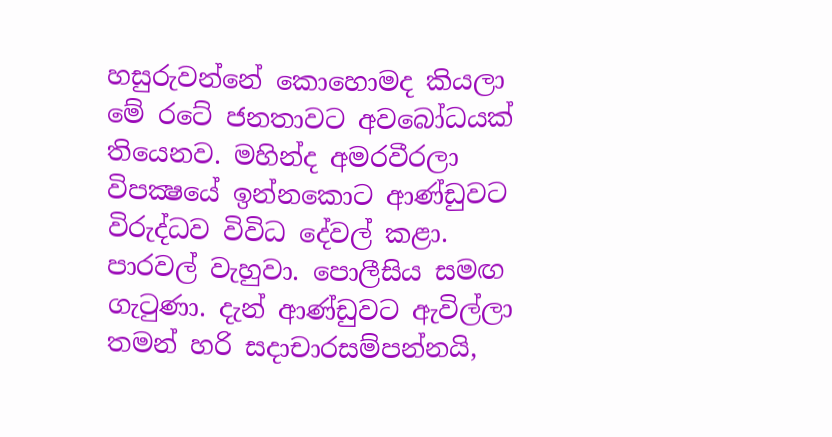හසුරුවන්නේ කොහොමද කියලා මේ රටේ ජනතාවට අවබෝධයක් තියෙනව. මහින්ද අමරවීරලා විපක්‍ෂයේ ඉන්නකොට ආණ්ඩුවට විරුද්ධව විවිධ දේවල් කළා. පාරවල් වැහුවා. පොලීසිය සමඟ ගැටුණා. දැන් ආණ්ඩුවට ඇවිල්ලා තමන් හරි සදාචාරසම්පන්නයි,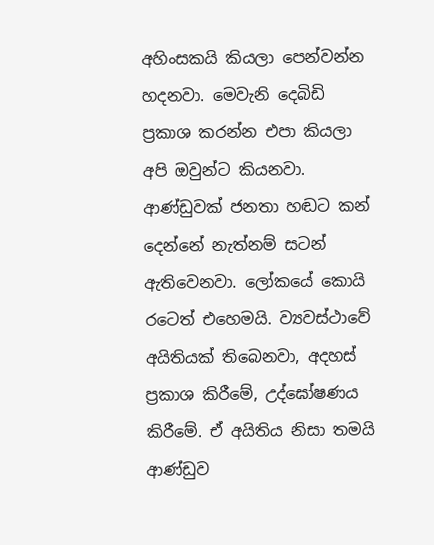අහිංසකයි කියලා පෙන්වන්න හදනවා. මෙවැනි දෙබිඩි ප්‍රකාශ කරන්න එපා කියලා අපි ඔවුන්ට කියනවා. ආණ්ඩුවක් ජනතා හඬට කන් දෙන්නේ නැත්නම් සටන් ඇතිවෙනවා. ලෝකයේ කොයි රටෙත් එහෙමයි. ව්‍යවස්ථාවේ අයිතියක් තිබෙනවා, අදහස් ප්‍රකාශ කිරීමේ, උද්ඝෝෂණය කිරීමේ. ඒ අයිතිය නිසා තමයි ආණ්ඩුව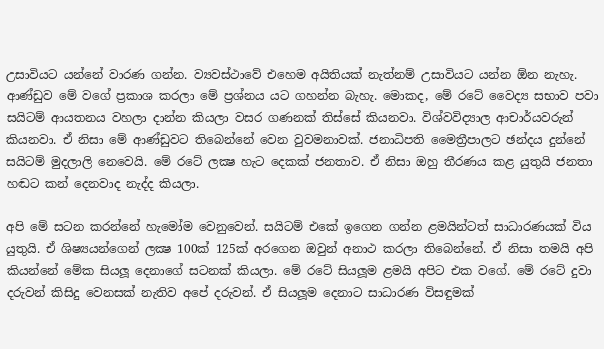උසාවියට යන්නේ වාරණ ගන්න. ව්‍යවස්ථාවේ එහෙම අයිතියක් නැත්නම් උසාවියට යන්න ඕන නැහැ. ආණ්ඩුව මේ වගේ ප්‍රකාශ කරලා මේ ප්‍රශ්නය යට ගහන්න බැහැ. මොකද, මේ රටේ වෛද්‍ය සභාව පවා සයිටම් ආයතනය වහලා දාන්න කියලා වසර ගණනක් තිස්සේ කියනවා. විශ්වවිද්‍යාල ආචාර්යවරුන් කියනවා. ඒ නිසා මේ ආණ්ඩුවට තිබෙන්නේ වෙන වුවමනාවක්. ජනාධිපති මෛත්‍රීපාලට ඡන්දය දුන්නේ සයිටම් මුදලාලි නෙවෙයි. මේ රටේ ලක්‍ෂ හැට දෙකක් ජනතාව. ඒ නිසා ඔහු තීරණය කළ යුතුයි ජනතා හඬට කන් දෙනවාද නැද්ද කියලා.

අපි මේ සටන කරන්නේ හැමෝම වෙනුවෙන්. සයිටම් එකේ ඉගෙන ගන්න ළමයින්ටත් සාධාරණයක් විය යුතුයි. ඒ ශිෂ්‍යයන්ගෙන් ලක්‍ෂ 100ක් 125ක් අරගෙන ඔවුන් අනාථ කරලා තිබෙන්නේ. ඒ නිසා තමයි අපි කියන්නේ මේක සියලූ දෙනාගේ සටනක් කියලා. මේ රටේ සියලූම ළමයි අපිට එක වගේ. මේ රටේ දුවා දරුවන් කිසිදු වෙනසක් නැතිව අපේ දරුවන්. ඒ සියලූම දෙනාට සාධාරණ විසඳුමක්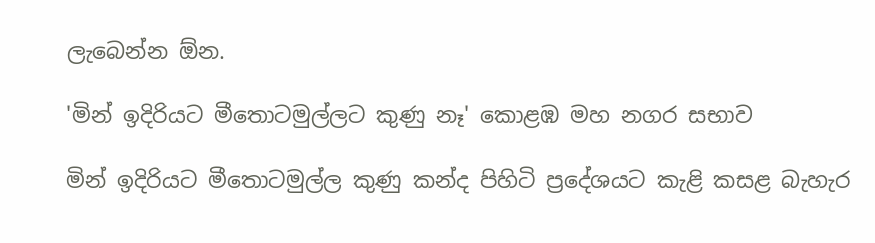ලැබෙන්න ඕන.

'මින් ඉදිරියට මීතොටමුල්ලට කුණු නෑ' කොළඹ මහ නගර සභාව

මින් ඉදිරියට මීතොටමුල්ල කුණු කන්ද පිහිටි ප්‍රදේශයට කැළි කසළ බැහැර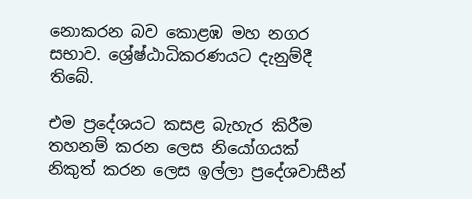නොකරන බව කොළඹ මහ නගර සභාව. ශ්‍රේෂ්ඨාධිකරණයට දැනුම්දී තිබේ.

එම ප්‍රදේශයට කසළ බැහැර කිරීම තහනම් කරන ලෙස නියෝගයක් නිකුත් කරන ලෙස ඉල්ලා ප්‍රදේශවාසීන්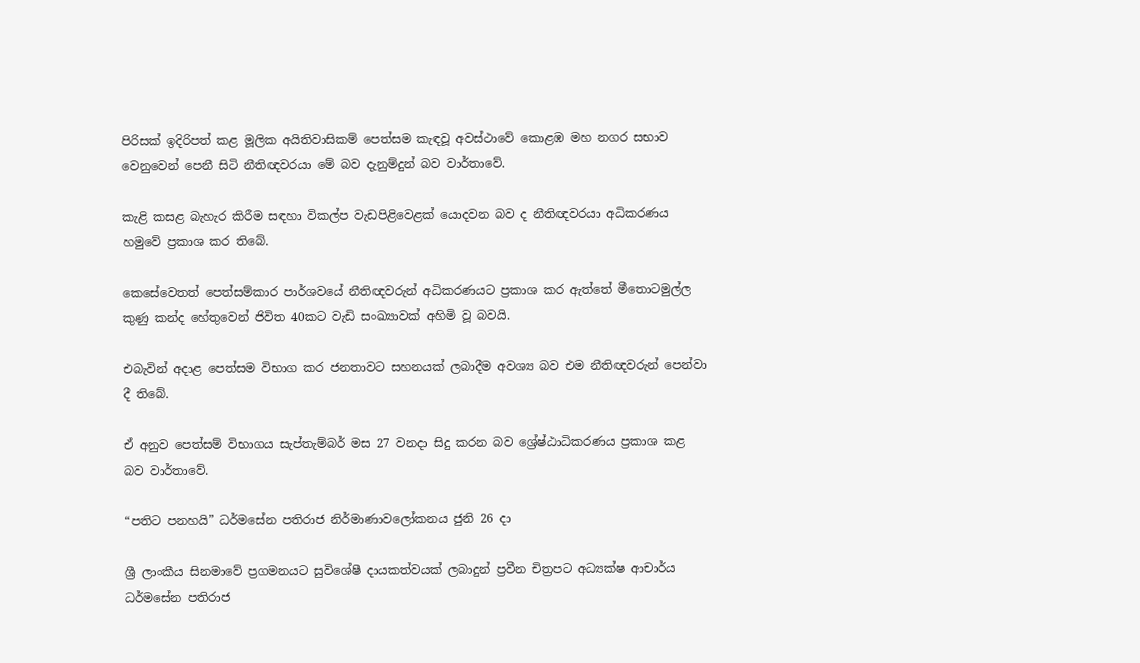පිරිසක් ඉදිරිපත් කළ මූලික අයිතිවාසිකම් පෙත්සම කැඳවූ අවස්ථාවේ කොළඹ මහ නගර සභාව වෙනුවෙන් පෙනී සිටි නීතිඥවරයා මේ බව දැනුම්දුන් බව වාර්තාවේ.

කැළි කසළ බැහැර කිරීම සඳහා විකල්ප වැඩපිළිවෙළක් යොදවන බව ද නීතිඥවරයා අධිකරණය හමුවේ ප්‍රකාශ කර තිබේ.

කෙසේවෙතත් පෙත්සම්කාර පාර්ශවයේ නීතිඥවරුන් අධිකරණයට ප්‍රකාශ කර ඇත්තේ මීතොටමුල්ල කුණු කන්ද හේතුවෙන් ජිවිත 40කට වැඩි සංඛ්‍යාවක් අහිමි වූ බවයි.

එබැවින් අදාළ පෙත්සම විභාග කර ජනතාවට සහනයක් ලබාදීම අවශ්‍ය බව එම නීතිඥවරුන් පෙන්වා දී තිබේ.

ඒ අනුව පෙත්සම් විභාගය සැප්තැම්බර් මස 27 වනදා සිදු කරන බව ශ්‍රේෂ්ඨාධිකරණය ප්‍රකාශ කළ බව වාර්තාවේ.

“පතිට පනහයි” ධර්මසේන පතිරාජ නිර්මාණාවලෝකනය ජුනි 26 දා

ශ්‍රී ලාංකීය සිනමාවේ ප්‍රගමනයට සුවිශේෂී දායකත්වයක් ලබාදුන් ප්‍රවීන චිත්‍රපට අධ්‍යක්ෂ ආචාර්ය ධර්මසේන පතිරාජ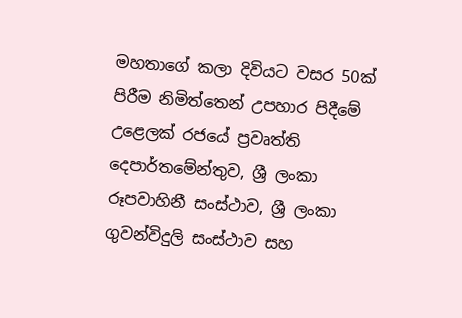මහතාගේ කලා දිවියට වසර 50ක් පිරීම නිමිත්තෙන් උපහාර පිදීමේ උළෙලක් රජයේ ප්‍රවෘත්ති දෙපාර්තමේන්තුව, ශ්‍රී ලංකා රූපවාහිනී සංස්ථාව, ශ්‍රී ලංකා ගුවන්විදුලි සංස්ථාව සහ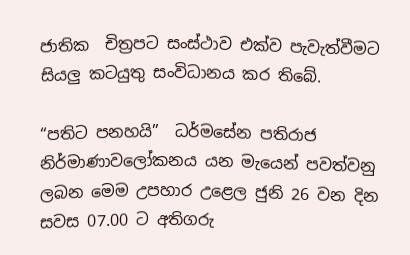ජාතික  චිත්‍රපට සංස්ථාව එක්ව පැවැත්වීමට සියලු කටයුතු සංවිධානය කර තිබේ.

“පතිට පනහයි”  ධර්මසේන පතිරාජ නිර්මාණාවලෝකනය යන මැයෙන් පවත්වනු ලබන මෙම උපහාර උළෙල ජුනි 26 වන දින සවස 07.00 ට අතිගරු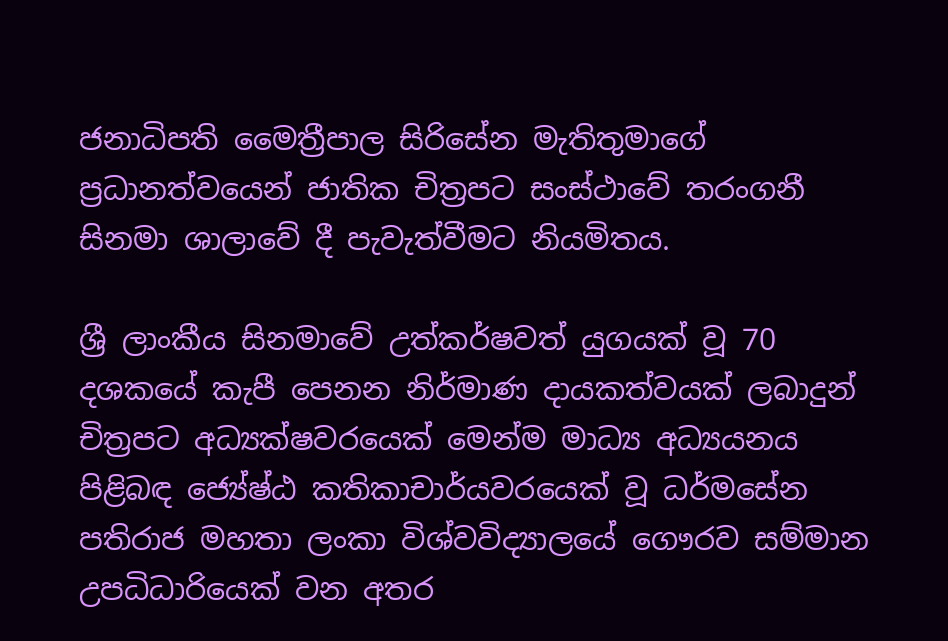ජනාධිපති මෛත්‍රීපාල සිරිසේන මැතිතුමාගේ ප්‍රධානත්වයෙන් ජාතික චිත්‍රපට සංස්ථාවේ තරංගනී සිනමා ශාලාවේ දී පැවැත්වීමට නියමිතය.

ශ්‍රී ලාංකීය සිනමාවේ උත්කර්ෂවත් යුගයක් වූ 70 දශකයේ කැපී පෙනන නිර්මාණ දායකත්වයක් ලබාදුන් චිත්‍රපට අධ්‍යක්ෂවරයෙක් මෙන්ම මාධ්‍ය අධ්‍යයනය පිළිබඳ ජ්‍යේෂ්ඨ කතිකාචාර්යවරයෙක් වූ ධර්මසේන පතිරාජ මහතා ලංකා විශ්වවිද්‍යාලයේ ගෞරව සම්මාන උපධිධාරියෙක් වන අතර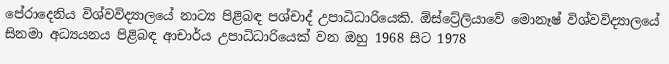පේරාදෙනිය විශ්වවිද්‍යාලයේ නාට්‍ය පිළිබඳ පශ්චාද් උපාධිධාරියෙකි. ඕස්ට්‍රේලියාවේ මොනෑෂ් විශ්වවිද්‍යාලයේ සිනමා අධ්‍යයනය පිළිබඳ ආචාර්ය උපාධිධාරියෙක් වන ඔහු 1968 සිට 1978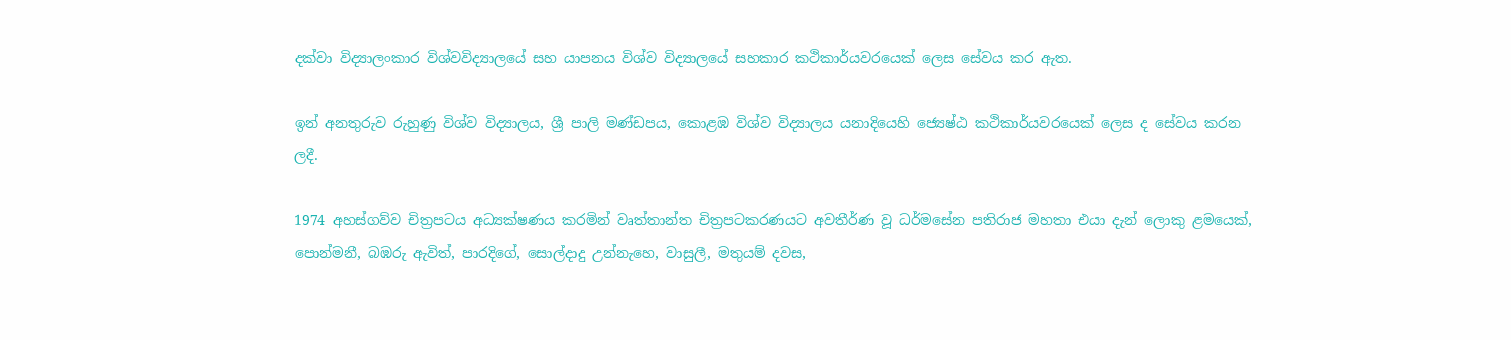දක්වා විද්‍යාලංකාර විශ්වවිද්‍යාලයේ සහ යාපනය විශ්ව විද්‍යාලයේ සහකාර කථිකාර්යවරයෙක් ලෙස සේවය කර ඇත.

ඉන් අනතුරුව රුහුණු විශ්ව විද්‍යාලය, ශ්‍රී පාලි මණ්ඩපය, කොළඹ විශ්ව විද්‍යාලය යනාදියෙහි ජ්‍යෙෂ්ඨ කථිකාර්යවරයෙක් ලෙස ද සේවය කරන ලදී.

1974 අහස්ගව්ව චිත්‍රපටය අධ්‍යක්ෂණය කරමින් වෘත්තාන්ත චිත්‍රපටකරණයට අවතීර්ණ වූ ධර්මසේන පතිරාජ මහතා එයා දැන් ලොකු ළමයෙක්, පොන්මනී, බඹරු ඇවිත්, පාරදිගේ, සොල්දාදු උන්නැහෙ, වාසුලී, මතුයම් දවස,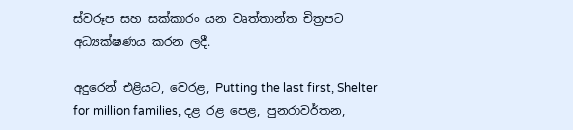ස්වරූප සහ සක්කාරං යන වෘත්තාන්ත චිත්‍රපට අධ්‍යක්ෂණය කරන ලදී.

අදුරෙන් එළියට, වෙරළ, Putting the last first, Shelter for million families, දළ රළ පෙළ, පුනරාවර්තන,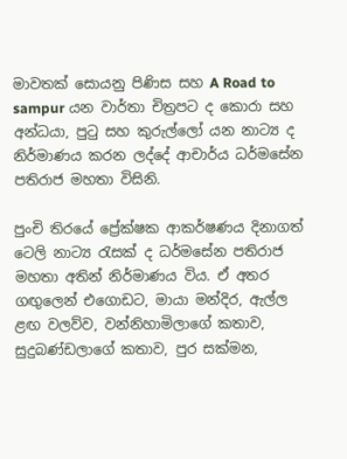මාවතක් සොයනු පිණිස සහ A Road to sampur යන වාර්තා චිත්‍රපට ද කොරා සහ අන්ධයා, පුටු සහ කුරුල්ලෝ යන නාට්‍ය ද නිර්මාණය කරන ලද්දේ ආචාර්ය ධර්මසේන පතිරාජ මහතා විසිනි.

පුංචි තිරයේ ප්‍රේක්ෂක ආකර්ෂණය දිනාගත් ටෙලි නාට්‍ය රැසක් ද ධර්මසේන පතිරාජ මහතා අතින් නිර්මාණය විය. ඒ අතර ගඟුලෙන් එගොඩට, මායා මන්දිර, ඇල්ල ළඟ වලව්ව, වන්නිහාමිලාගේ කතාව, සුදුබණ්ඩලාගේ කතාව, පුර සක්මන,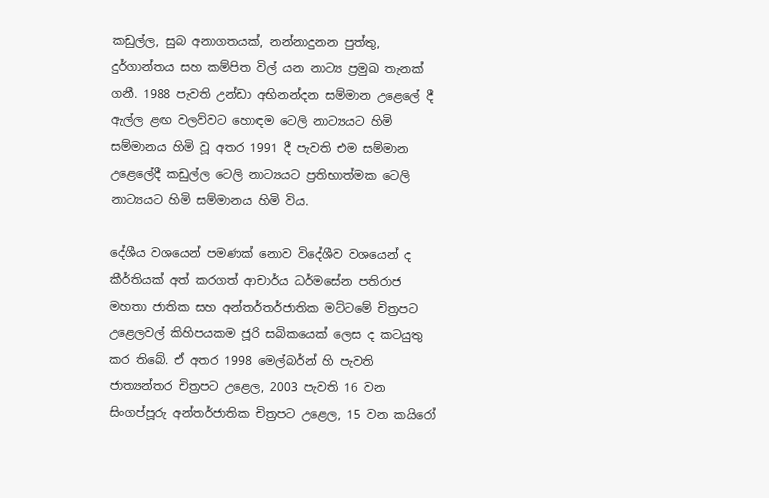කඩුල්ල, සුබ අනාගතයක්, නන්නාදුනන පුත්තු, දුර්ගාන්තය සහ කම්පිත විල් යන නාට්‍ය ප්‍රමුඛ තැනක් ගනී. 1988 පැවති උන්ඩා අභිනන්දන සම්මාන උළෙලේ දී  ඇල්ල ළඟ වලව්වට හොඳම ටෙලි නාට්‍යයට හිමි සම්මානය හිමි වූ අතර 1991 දී පැවති එම සම්මාන උළෙලේදී කඩුල්ල ටෙලි නාට්‍යයට ප්‍රතිභාත්මක ටෙලි නාට්‍යයට හිමි සම්මානය හිමි විය.

දේශීය වශයෙන් පමණක් නොව විදේශීව වශයෙන් ද කීර්තියක් අත් කරගත් ආචාර්ය ධර්මසේන පතිරාජ මහතා ජාතික සහ අන්තර්තර්ජාතික මට්ටමේ චිත්‍රපට උළෙලවල් කිහිපයකම ජූරි සබිකයෙක් ලෙස ද කටයුතු කර තිබේ. ඒ අතර 1998 මෙල්බර්න් හි පැවති ජාත්‍යන්තර චිත්‍රපට උළෙල, 2003 පැවති 16 වන සිංගප්පූරු අන්තර්ජාතික චිත්‍රපට උළෙල, 15 වන කයිරෝ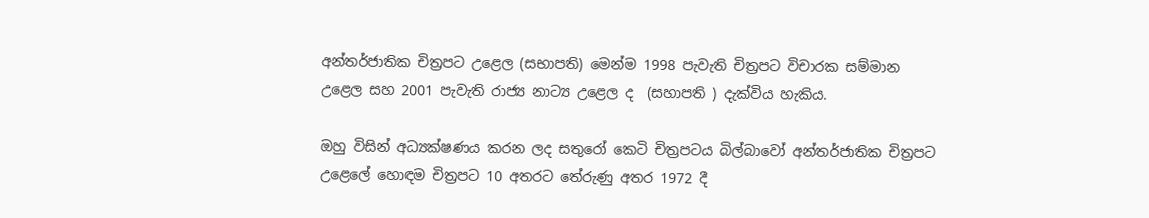අන්තර්ජාතික චිත්‍රපට උළෙල (සභාපති) මෙන්ම 1998 පැවැති චිත්‍රපට විචාරක සම්මාන උළෙල සහ 2001 පැවැති රාජ්‍ය නාට්‍ය උළෙල ද  (සහාපති ) දැක්විය හැකිය.

ඔහු විසින් අධ්‍යක්ෂණය කරන ලද සතුරෝ කෙටි චිත්‍රපටය බිල්බාවෝ අන්තර්ජාතික චිත්‍රපට උළෙලේ හොඳම චිත්‍රපට 10 අතරට තේරුණු අතර 1972 දී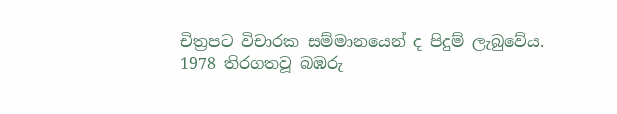චිත්‍රපට විචාරක සම්මානයෙන් ද පිදුම් ලැබුවේය. 1978 තිරගතවූ බඹරු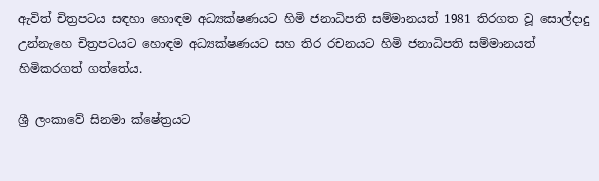ඇවිත් චිත්‍රපටය සඳහා හොඳම අධ්‍යක්ෂණයට හිමි ජනාධිපති සම්මානයත් 1981 තිරගත වූ සොල්දාදු උන්නැහෙ චිත්‍රපටයට හොඳම අධ්‍යක්ෂණයට සහ තිර රචනයට හිමි ජනාධිපති සම්මානයත් හිමිකරගත් ගත්තේය.

ශ්‍රී ලංකාවේ සිනමා ක්ෂේත්‍රයට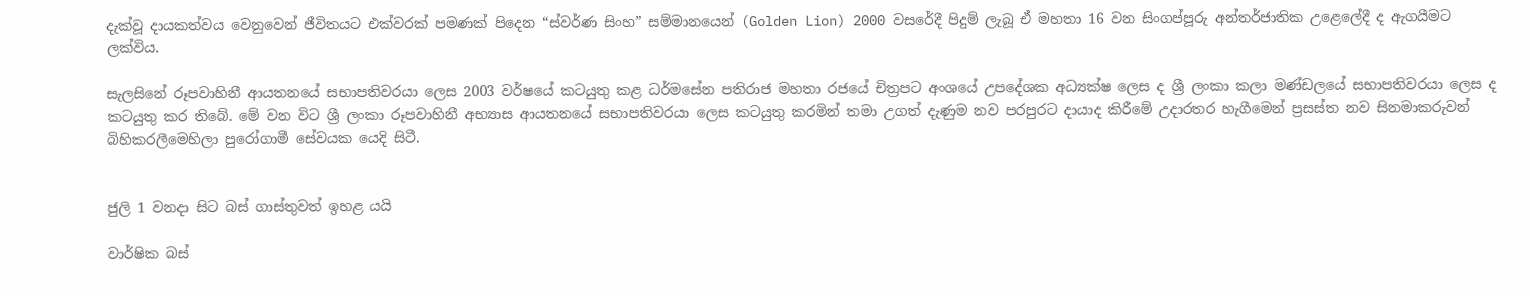දැක්වූ දායකත්වය වෙනුවෙන් ජීවිතයට එක්වරක් පමණක් පිදෙන “ස්වර්ණ සිංහ” සම්මානයෙන් (Golden Lion) 2000 වසරේදී පිදුම් ලැබූ ඒ මහතා 16 වන සිංගප්පූරු අන්තර්ජාතික උළෙලේදී ද ඇගයීමට ලක්විය.

සැලසිනේ රූපවාහිනී ආයතනයේ සභාපතිවරයා ලෙස 2003 වර්ෂයේ කටයුතු කළ ධර්මසේන පතිරාජ මහතා රජයේ චිත්‍රපට අංශයේ උපදේශක අධ්‍යක්ෂ ලෙස ද ශ්‍රී ලංකා කලා මණ්ඩලයේ සභාපතිවරයා ලෙස ද කටයුතු කර තිබේ. මේ වන විට ශ්‍රී ලංකා රූපවාහිනී අභ්‍යාස ආයතනයේ සභාපතිවරයා ලෙස කටයුතු කරමින් තමා උගත් දැණුම නව පරපුරට දායාද කිරීමේ උදාරතර හැගීමෙන් ප්‍රසස්ත නව සිනමාකරුවන්  බිහිකරලීමෙහිලා පුරෝගාමී සේවයක යෙදි සිටී.


ජුලි 1 වනදා සිට බස් ගාස්තුවත් ඉහළ යයි

වාර්ෂික බස්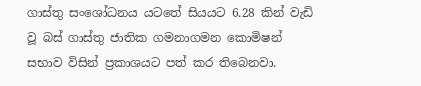ගාස්තු සංශෝධනය යටතේ සියයට 6.28 කින් වැඩි වූ බස් ගාස්තු ජාතික ගමනාගමන කොමිෂන් සභාව විසින් ප්‍රකාශයට පත් කර තිබෙනවා.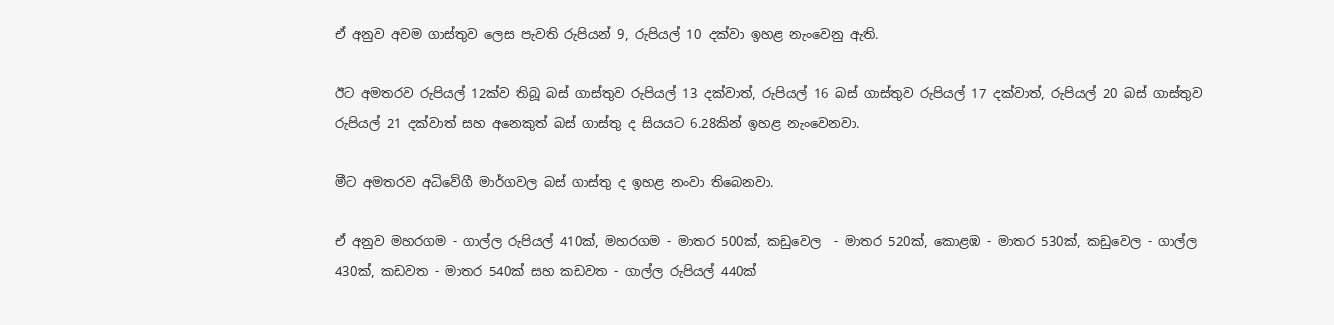ඒ අනුව අවම ගාස්තුව ලෙස පැවති රුපියන් 9, රුපියල් 10 දක්වා ඉහළ නැංවෙනු ඇති.

ඊට අමතරව රුපියල් 12ක්ව තිබූ බස් ගාස්තුව රුපියල් 13 දක්වාත්, රුපියල් 16 බස් ගාස්තුව රුපියල් 17 දක්වාත්, රුපියල් 20 බස් ගාස්තුව රුපියල් 21 දක්වාත් සහ අනෙකුත් බස් ගාස්තු ද සියයට 6.28කින් ඉහළ නැංවෙනවා.

මීට අමතරව අධිවේගී මාර්ගවල බස් ගාස්තු ද ඉහළ නංවා තිබෙනවා.

ඒ අනුව මහරගම - ගාල්ල රුපියල් 410ක්, මහරගම - මාතර 500ක්, කඩුවෙල  - මාතර 520ක්, කොළඹ - මාතර 530ක්, කඩුවෙල - ගාල්ල 430ක්, කඩවත - මාතර 540ක් සහ කඩවත - ගාල්ල රුපියල් 440ක්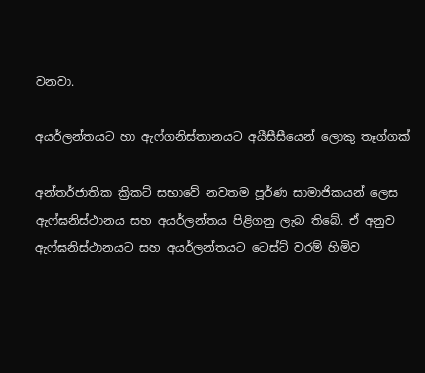වනවා.

අයර්ලන්තයට හා ඇෆ්ගනිස්තානයට අයීසීසීයෙන් ලොකු තෑග්ගක්

අන්තර්ජාතික ක්‍රිකට් සභාවේ නවතම පූර්ණ සාමාජිකයන් ලෙස ඇෆ්ඝනිස්ථානය සහ අයර්ලන්තය පිළිගනු ලැබ තිබේ. ඒ අනුව ඇෆ්ඝනිස්ථානයට සහ අයර්ලන්තයට ටෙස්ට් වරම් හිමිව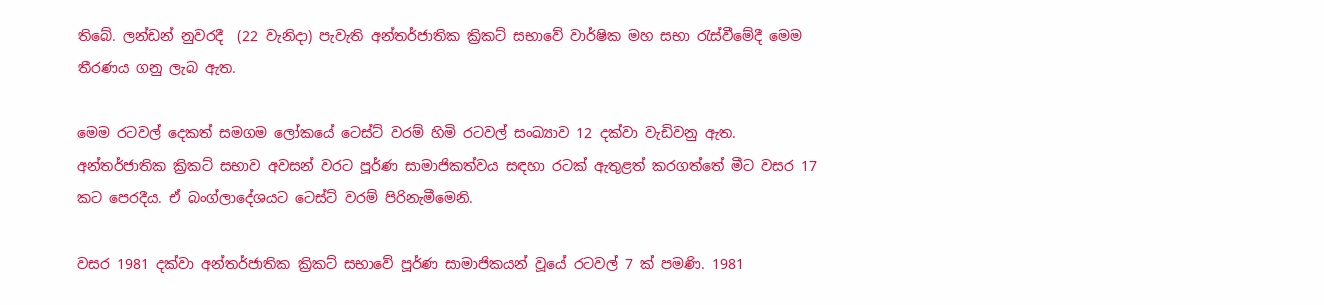තිබේ. ලන්ඩන් නුවරදී  (22 වැනිදා) පැවැති අන්තර්ජාතික ක්‍රිකට් සභාවේ වාර්ෂික මහ සභා රැස්වීමේදී මෙම තීරණය ගනු ලැබ ඇත.

මෙම රටවල් දෙකත් සමගම ලෝකයේ ටෙස්ට් වරම් හිමි රටවල් සංඛ්‍යාව 12 දක්වා වැඩිවනු ඇත. අන්තර්ජාතික ක්‍රිකට් සභාව අවසන් වරට පූර්ණ සාමාජිකත්වය සඳහා රටක් ඇතුළත් කරගත්තේ මීට වසර 17 කට පෙරදීය. ඒ බංග්ලාදේශයට ටෙස්ට් වරම් පිරිනැමීමෙනි.

වසර 1981 දක්වා අන්තර්ජාතික ක්‍රිකට් සභාවේ පූර්ණ සාමාජිකයන් වූයේ රටවල් 7 ක් පමණි. 1981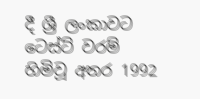දී ශ්‍රී ලංකාවට ටෙස්ට් වරම් හිමිවූ අතර 1992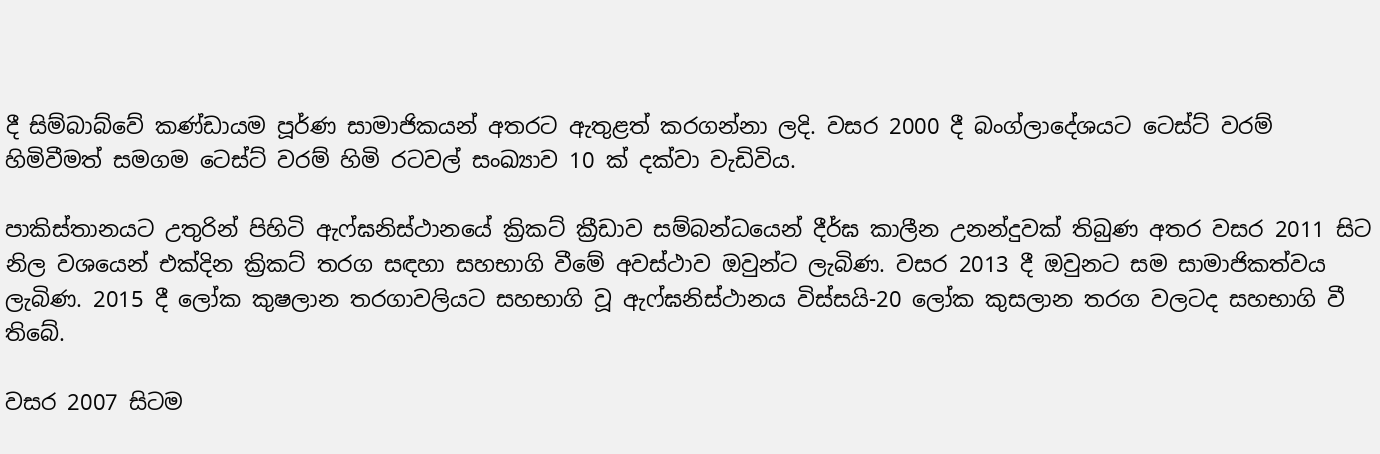දී සිම්බාබ්වේ කණ්ඩායම පූර්ණ සාමාජිකයන් අතරට ඇතුළත් කරගන්නා ලදි. වසර 2000 දී බංග්ලාදේශයට ටෙස්ට් වරම් හිමිවීමත් සමගම ටෙස්ට් වරම් හිමි රටවල් සංඛ්‍යාව 10 ක් දක්වා වැඩිවිය.

පාකිස්තානයට උතුරින් පිහිටි ඇෆ්ඝනිස්ථානයේ ක්‍රිකට් ක්‍රීඩාව සම්බන්ධයෙන් දීර්ඝ කාලීන උනන්දුවක් තිබුණ අතර වසර 2011 සිට නිල වශයෙන් එක්දින ක්‍රිකට් තරග සඳහා සහභාගි වීමේ අවස්ථාව ඔවුන්ට ලැබිණ. වසර 2013 දී ඔවුනට සම සාමාජිකත්වය ලැබිණ. 2015 දී ලෝක කුෂලාන තරගාවලියට සහභාගි වූ ඇෆ්ඝනිස්ථානය විස්සයි-20 ලෝක කුසලාන තරග වලටද සහභාගි වී තිබේ.

වසර 2007 සිටම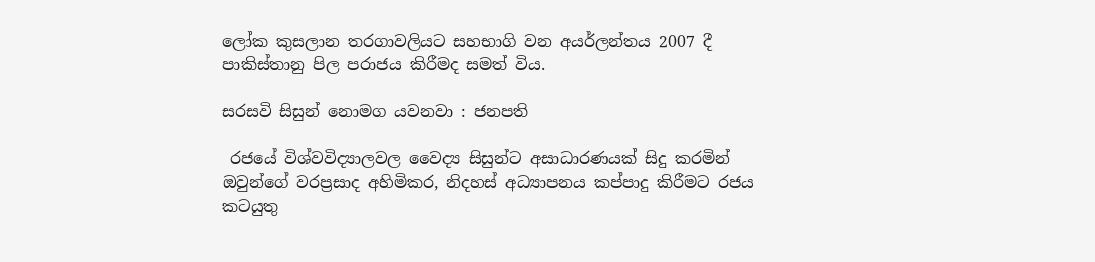ලෝක කුසලාන තරගාවලියට සහභාගි වන අයර්ලන්තය 2007 දී පාකිස්තානු පිල පරාජය කිරීමද සමත් විය.

සරසවි සිසුන් නොමග යවනවා : ජනපති

 රජයේ විශ්වවිද්‍යාලවල වෛද්‍ය සිසුන්ට අසාධාරණයක් සිදු කරමින් ඔවුන්ගේ වරප්‍රසාද අහිමිකර, නිදහස් අධ්‍යාපනය කප්පාදු කිරීමට රජය කටයුතු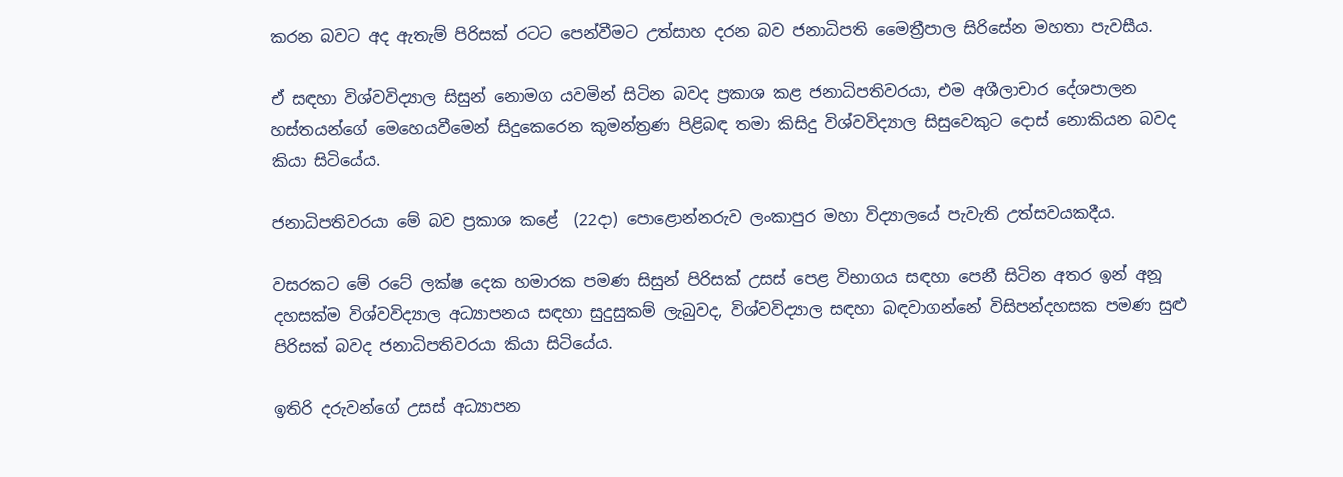කරන බවට අද ඇතැම් පිරිසක් රටට පෙන්වීමට උත්සාහ දරන බව ජනාධිපති මෛත්‍රීපාල සිරිසේන මහතා පැවසීය.

ඒ සඳහා විශ්වවිද්‍යාල සිසුන් නොමග යවමින් සිටින බවද ප්‍රකාශ කළ ජනාධිපතිවරයා, එම අශීලාචාර දේශපාලන හස්තයන්ගේ මෙහෙයවීමෙන් සිදුකෙරෙන කුමන්ත්‍රණ පිළිබඳ තමා කිසිදු විශ්වවිද්‍යාල සිසුවෙකුට දොස් නොකියන බවද කියා සිටියේය.

ජනාධිපතිවරයා මේ බව ප්‍රකාශ කළේ  (22දා) පොළොන්නරුව ලංකාපුර මහා විද්‍යාලයේ පැවැති උත්සවයකදීය.

වසරකට මේ රටේ ලක්ෂ දෙක හමාරක පමණ සිසුන් පිරිසක් උසස් පෙළ විභාගය සඳහා පෙනී සිටින අතර ඉන් අනූ දහසක්ම විශ්වවිද්‍යාල අධ්‍යාපනය සඳහා සුදුසුකම් ලැබුවද, විශ්වවිද්‍යාල සඳහා බඳවාගන්නේ විසිපන්දහසක පමණ සුළු පිරිසක් බවද ජනාධිපතිවරයා කියා සිටියේය.

ඉතිරි දරුවන්ගේ උසස් අධ්‍යාපන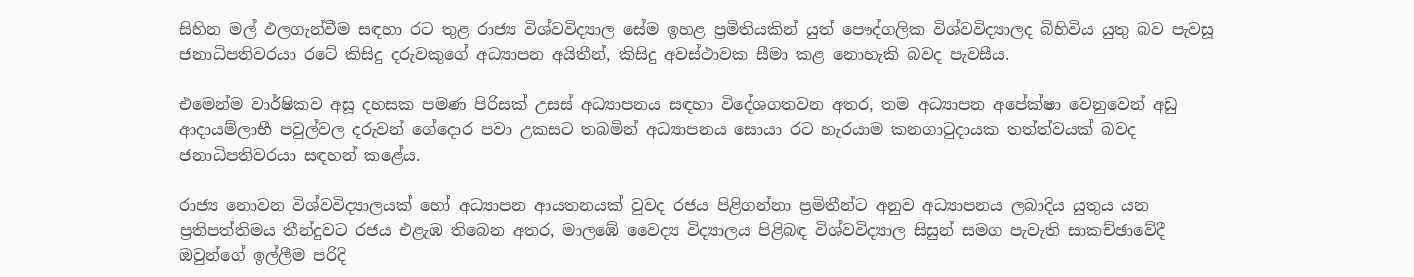සිහින මල් ඵලගැන්වීම සඳහා රට තුළ රාජ්‍ය විශ්වවිද්‍යාල සේම ඉහළ ප්‍රමිතියකින් යුත් පෞද්ගලික විශ්වවිද්‍යාලද බිහිවිය යුතු බව පැවසූ ජනාධිපතිවරයා රටේ කිසිදු දරුවකුගේ අධ්‍යාපන අයිතීන්, කිසිදු අවස්ථාවක සීමා කළ නොහැකි බවද පැවසීය.

එමෙන්ම වාර්ෂිකව අසූ දහසක පමණ පිරිසක් උසස් අධ්‍යාපනය සඳහා විදේශගතවන අතර, තම අධ්‍යාපන අපේක්ෂා වෙනුවෙන් අඩු ආදායම්ලාභී පවුල්වල දරුවන් ගේදොර පවා උකසට තබමින් අධ්‍යාපනය සොයා රට හැරයාම කනගාටුදායක තත්ත්වයක් බවද ජනාධිපතිවරයා සඳහන් කළේය.

රාජ්‍ය නොවන විශ්වවිද්‍යාලයක් හෝ අධ්‍යාපන ආයතනයක් වුවද රජය පිළිගන්නා ප්‍රමිතීන්ට අනුව අධ්‍යාපනය ලබාදිය යුතුය යන ප්‍රතිපත්තිමය තීන්දුවට රජය එළැඹ තිබෙන අතර, මාලඹේ වෛද්‍ය විද්‍යාලය පිළිබඳ විශ්වවිද්‍යාල සිසුන් සමග පැවැති සාකච්ඡාවේදී ඔවුන්ගේ ඉල්ලීම පරිදි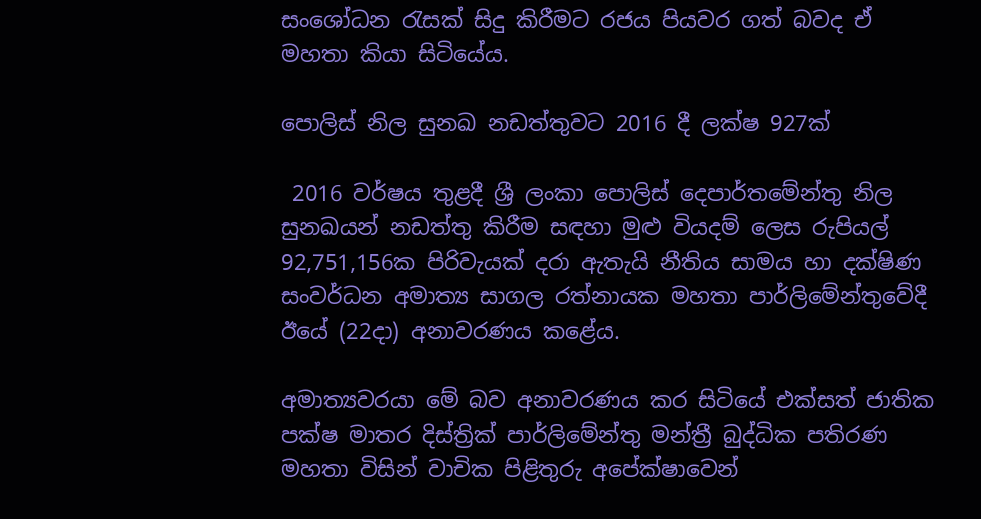සංශෝධන රැසක් සිදු කිරීමට රජය පියවර ගත් බවද ඒ මහතා කියා සිටියේය.

පොලිස් නිල සුනඛ නඩත්තුවට 2016 දී ලක්ෂ 927ක්

 2016 වර්ෂය තුළදී ශ්‍රී ලංකා පොලිස් දෙපාර්තමේන්තු නිල සුනඛයන් නඩත්තු කිරීම සඳහා මුළු වියදම් ලෙස රුපියල් 92,751,156ක පිරිවැයක් දරා ඇතැයි නීතිය සාමය හා දක්ෂිණ සංවර්ධන අමාත්‍ය සාගල රත්නායක මහතා පාර්ලිමේන්තුවේදී ඊයේ (22දා) අනාවරණය කළේය.

අමාත්‍යවරයා මේ බව අනාවරණය කර සිටියේ එක්සත් ජාතික පක්ෂ මාතර දිස්ත්‍රික් පාර්ලිමේන්තු මන්ත්‍රී බුද්ධික පතිරණ මහතා විසින් වාචික පිළිතුරු අපේක්ෂාවෙන්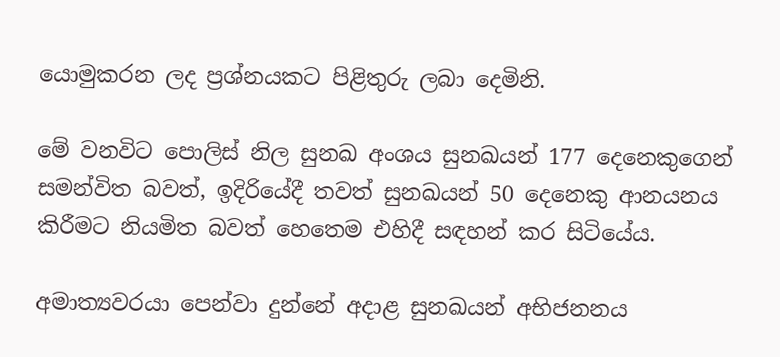යොමුකරන ලද ප්‍රශ්නයකට පිළිතුරු ලබා දෙමිනි.

මේ වනවිට පොලිස් නිල සුනඛ අංශය සුනඛයන් 177 දෙනෙකුගෙන් සමන්විත බවත්, ඉදිරියේදී තවත් සුනඛයන් 50 දෙනෙකු ආනයනය කිරීමට නියමිත බවත් හෙතෙම එහිදී සඳහන් කර සිටියේය.

අමාත්‍යවරයා පෙන්වා දුන්නේ අදාළ සුනඛයන් අභිජනනය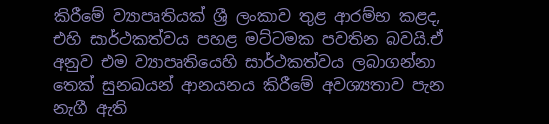කිරීමේ ව්‍යාපෘතියක් ශ්‍රී ලංකාව තුළ ආරම්භ කළද, එහි සාර්ථකත්වය පහළ මට්ටමක පවතින බවයි.ඒ අනුව එම ව්‍යාපෘතියෙහි සාර්ථකත්වය ලබාගන්නා තෙක් සුනඛයන් ආනයනය කිරීමේ අවශ්‍යතාව පැන නැගී ඇති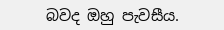බවද ඔහු පැවසීය.